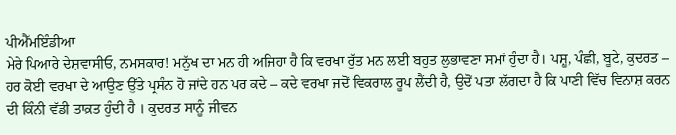ਪੀਐੱਮਇੰਡੀਆ
ਮੇਰੇ ਪਿਆਰੇ ਦੇਸ਼ਵਾਸੀਓ, ਨਮਸਕਾਰ! ਮਨੁੱਖ ਦਾ ਮਨ ਹੀ ਅਜਿਹਾ ਹੈ ਕਿ ਵਰਖਾ ਰੁੱਤ ਮਨ ਲਈ ਬਹੁਤ ਲੁਭਾਵਣਾ ਸਮਾਂ ਹੁੰਦਾ ਹੈ। ਪਸ਼ੂ, ਪੰਛੀ, ਬੂਟੇ, ਕੁਦਰਤ – ਹਰ ਕੋਈ ਵਰਖਾ ਦੇ ਆਉਣ ਉੱਤੇ ਪ੍ਰਸੰਨ ਹੋ ਜਾਂਦੇ ਹਨ ਪਰ ਕਦੇ – ਕਦੇ ਵਰਖਾ ਜਦੋਂ ਵਿਕਰਾਲ ਰੂਪ ਲੈਂਦੀ ਹੈ, ਉਦੋਂ ਪਤਾ ਲੱਗਦਾ ਹੈ ਕਿ ਪਾਣੀ ਵਿੱਚ ਵਿਨਾਸ਼ ਕਰਨ ਦੀ ਕਿੰਨੀ ਵੱਡੀ ਤਾਕ਼ਤ ਹੁੰਦੀ ਹੈ । ਕੁਦਰਤ ਸਾਨੂੰ ਜੀਵਨ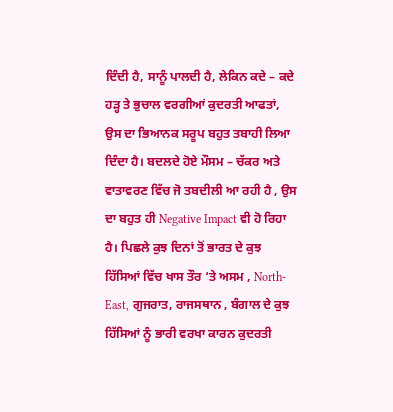ਦਿੰਦੀ ਹੈ, ਸਾਨੂੰ ਪਾਲਦੀ ਹੈ, ਲੇਕਿਨ ਕਦੇ – ਕਦੇ ਹੜ੍ਹ ਤੇ ਭੁਚਾਲ ਵਰਗੀਆਂ ਕੁਦਰਤੀ ਆਫਤਾਂ, ਉਸ ਦਾ ਭਿਆਨਕ ਸਰੂਪ ਬਹੁਤ ਤਬਾਹੀ ਲਿਆ ਦਿੰਦਾ ਹੈ। ਬਦਲਦੇ ਹੋਏ ਮੌਸਮ – ਚੱਕਰ ਅਤੇ ਵਾਤਾਵਰਣ ਵਿੱਚ ਜੋ ਤਬਦੀਲੀ ਆ ਰਹੀ ਹੈ , ਉਸ ਦਾ ਬਹੁਤ ਹੀ Negative Impact ਵੀ ਹੋ ਰਿਹਾ ਹੈ। ਪਿਛਲੇ ਕੁਝ ਦਿਨਾਂ ਤੋਂ ਭਾਰਤ ਦੇ ਕੁਝ ਹਿੱਸਿਆਂ ਵਿੱਚ ਖਾਸ ਤੌਰ ‘ਤੇ ਅਸਮ , North-East, ਗੁਜਰਾਤ, ਰਾਜਸਥਾਨ , ਬੰਗਾਲ ਦੇ ਕੁਝ ਹਿੱਸਿਆਂ ਨੂੰ ਭਾਰੀ ਵਰਖਾ ਕਾਰਨ ਕੁਦਰਤੀ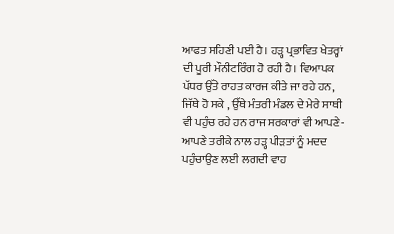ਆਫਤ ਸਹਿਣੀ ਪਈ ਹੈ। ਹੜ੍ਹ ਪ੍ਰਭਾਵਿਤ ਖੇਤਰ੍ਹਾਂ ਦੀ ਪੂਰੀ ਮੌਨੀਟਰਿੰਗ ਹੋ ਰਹੀ ਹੈ। ਵਿਆਪਕ ਪੱਧਰ ਉੱਤੇ ਰਾਹਤ ਕਾਰਜ ਕੀਤੇ ਜਾ ਰਹੇ ਹਨ, ਜਿੱਥੇ ਹੋ ਸਕੇ , ਉੱਥੇ ਮੰਤਰੀ ਮੰਡਲ ਦੇ ਮੇਰੇ ਸਾਥੀ ਵੀ ਪਹੁੰਚ ਰਹੇ ਹਨ ਰਾਜ ਸਰਕਾਰਾਂ ਵੀ ਆਪਣੇ-ਆਪਣੇ ਤਰੀਕੇ ਨਾਲ ਹੜ੍ਹ ਪੀੜਤਾਂ ਨੂੰ ਮਦਦ ਪਹੁੰਚਾਉਣ ਲਈ ਲਗਦੀ ਵਾਹ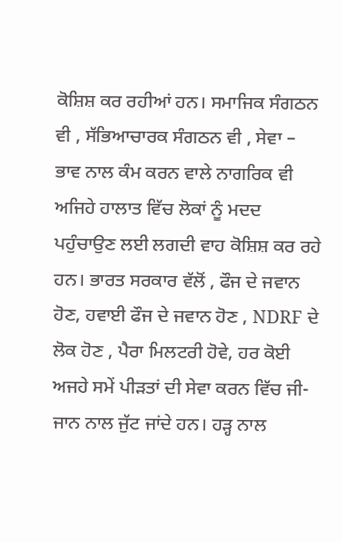ਕੋਸ਼ਿਸ਼ ਕਰ ਰਹੀਆਂ ਹਨ। ਸਮਾਜਿਕ ਸੰਗਠਨ ਵੀ , ਸੱਭਿਆਚਾਰਕ ਸੰਗਠਨ ਵੀ , ਸੇਵਾ – ਭਾਵ ਨਾਲ ਕੰਮ ਕਰਨ ਵਾਲੇ ਨਾਗਰਿਕ ਵੀ ਅਜਿਹੇ ਹਾਲਾਤ ਵਿੱਚ ਲੋਕਾਂ ਨੂੰ ਮਦਦ ਪਹੁੰਚਾਉਣ ਲਈ ਲਗਦੀ ਵਾਹ ਕੋਸ਼ਿਸ਼ ਕਰ ਰਹੇ ਹਨ। ਭਾਰਤ ਸਰਕਾਰ ਵੱਲੋਂ , ਫੌਜ ਦੇ ਜਵਾਨ ਹੋਣ, ਹਵਾਈ ਫੌਜ ਦੇ ਜਵਾਨ ਹੋਣ , NDRF ਦੇ ਲੋਕ ਹੋਣ , ਪੈਰਾ ਮਿਲਟਰੀ ਹੋਵੇ, ਹਰ ਕੋਈ ਅਜਹੇ ਸਮੇਂ ਪੀੜਤਾਂ ਦੀ ਸੇਵਾ ਕਰਨ ਵਿੱਚ ਜੀ-ਜਾਨ ਨਾਲ ਜੁੱਟ ਜਾਂਦੇ ਹਨ। ਹੜ੍ਹ ਨਾਲ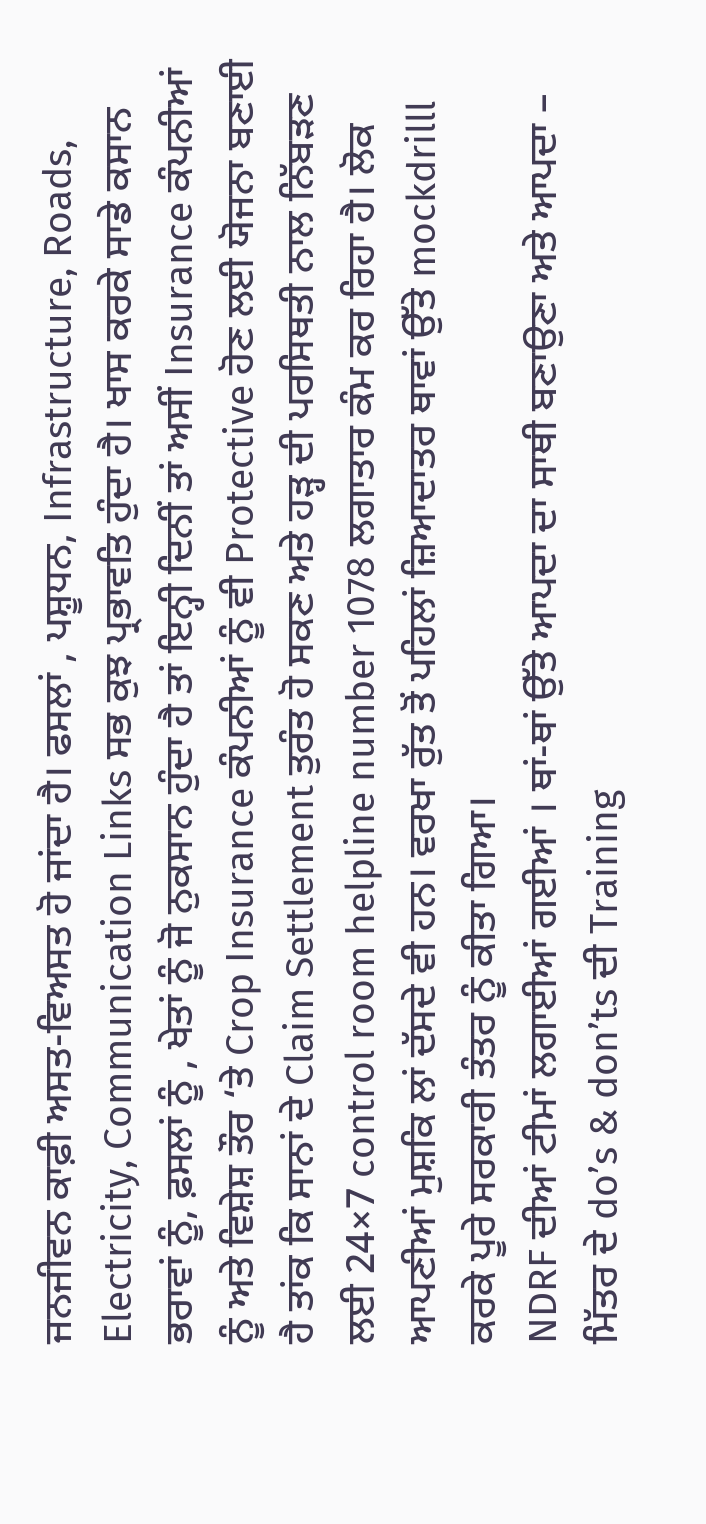ਜਨਜੀਵਨ ਕਾਫ਼ੀ ਅਸਤ-ਵਿਅਸਤ ਹੋ ਜਾਂਦਾ ਹੈ। ਫਸਲਾਂ , ਪਸ਼ੂਧਨ, Infrastructure, Roads, Electricity, Communication Links ਸਭ ਕੁਝ ਪ੍ਰਭਾਵਤਿ ਹੁੰਦਾ ਹੈ। ਖਾਸ ਕਰਕੇ ਸਾਡੇ ਕਸਾਨ ਭਰਾਵਾਂ ਨੂੰ, ਫ਼ਸਲਾਂ ਨੂੰ , ਖੇਤਾਂ ਨੂੰ ਜੋ ਨੁਕਸਾਨ ਹੁੰਦਾ ਹੈ ਤਾਂ ਇਨ੍ਹੀ ਦਿਨੀਂ ਤਾਂ ਅਸੀਂ Insurance ਕੰਪਨੀਆਂ ਨੂੰ ਅਤੇ ਵਿਸ਼ੇਸ਼ ਤੌਰ ‘ਤੇ Crop Insurance ਕੰਪਨੀਆਂ ਨੂੰ ਵੀ Protective ਹੋਣ ਲਈ ਯੋਜਨਾ ਬਣਾਈ ਹੈ ਤਾਂਕ ਕਿ ਸਾਨਾਂ ਦੇ Claim Settlement ਤੁਰੰਤ ਹੋ ਸਕਣ ਅਤੇ ਹੜ੍ਹ ਦੀ ਪਰਸਿਥਤੀ ਨਾਲ ਨਿੱਬੜਣ ਲਈ 24×7 control room helpline number 1078 ਲਗਾਤਾਰ ਕੰਮ ਕਰ ਰਿਹਾ ਹੈ। ਲੋਕ ਆਪਣੀਆਂ ਮੁਸ਼ਕਿ ਲਾਂ ਦੱਸਦੇ ਵੀ ਹਨ। ਵਰਖਾ ਰੁੱਤ ਤੋਂ ਪਹਿਲਾਂ ਜ਼ਿਆਦਾਤਰ ਥਾਵਾਂ ਉੱਤੇ mockdrilll ਕਰਕੇ ਪੂਰੇ ਸਰਕਾਰੀ ਤੰਤਰ ਨੂੰ ਕੀਤਾ ਗਿਆ।
NDRF ਦੀਆਂ ਟੀਮਾਂ ਲਗਾਈਆਂ ਗਈਆਂ । ਥਾਂ-ਥਾਂ ਉੱਤੇ ਆਪਦਾ ਦਾ ਸਾਥੀ ਬਣਾਉਣਾ ਅਤੇ ਆਪਦਾ – ਮਿੱਤਰ ਦੇ do’s & don’ts ਦੀ Training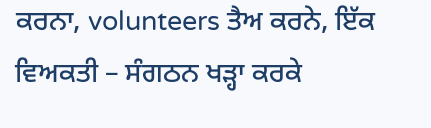ਕਰਨਾ, volunteers ਤੈਅ ਕਰਨੇ, ਇੱਕ ਵਿਅਕਤੀ – ਸੰਗਠਨ ਖੜ੍ਹਾ ਕਰਕੇ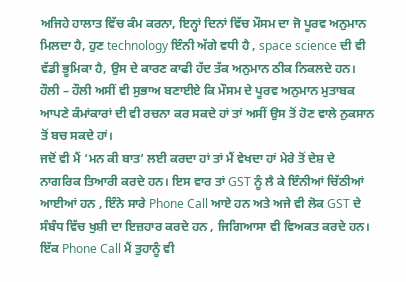ਅਜਿਹੇ ਹਾਲਾਤ ਵਿੱਚ ਕੰਮ ਕਰਨਾ, ਇਨ੍ਹਾਂ ਦਿਨਾਂ ਵਿੱਚ ਮੌਸਮ ਦਾ ਜੋ ਪੂਰਵ ਅਨੁਮਾਨ ਮਿਲਦਾ ਹੈ, ਹੁਣ technology ਇੰਨੀ ਅੱਗੇ ਵਧੀ ਹੈ , space science ਦੀ ਵੀ ਵੱਡੀ ਭੂਮਿਕਾ ਹੈ, ਉਸ ਦੇ ਕਾਰਣ ਕਾਫੀ ਹੱਦ ਤੱਕ ਅਨੁਮਾਨ ਠੀਕ ਨਿਕਲਦੇ ਹਨ। ਹੌਲੀ – ਹੌਲੀ ਅਸੀਂ ਵੀ ਸੁਭਾਅ ਬਣਾਈਏ ਕਿ ਮੌਸਮ ਦੇ ਪੂਰਵ ਅਨੁਮਾਨ ਮੁਤਾਬਕ ਆਪਣੇ ਕੰਮਾਂਕਾਰਾਂ ਦੀ ਵੀ ਰਚਨਾ ਕਰ ਸਕਦੇ ਹਾਂ ਤਾਂ ਅਸੀਂ ਉਸ ਤੋਂ ਹੋਣ ਵਾਲੇ ਨੁਕਸਾਨ ਤੋਂ ਬਚ ਸਕਦੇ ਹਾਂ।
ਜਦੋਂ ਵੀ ਮੈਂ ‘ਮਨ ਕੀ ਬਾਤ’ ਲਈ ਕਰਦਾ ਹਾਂ ਤਾਂ ਮੈਂ ਵੇਖਦਾ ਹਾਂ ਮੇਰੇ ਤੋਂ ਦੇਸ਼ ਦੇ ਨਾਗਰਿਕ ਤਿਆਰੀ ਕਰਦੇ ਹਨ। ਇਸ ਵਾਰ ਤਾਂ GST ਨੂੰ ਲੈ ਕੇ ਇੰਨੀਆਂ ਚਿੱਠੀਆਂ ਆਈਆਂ ਹਨ , ਇੰਨੇ ਸਾਰੇ Phone Call ਆਏ ਹਨ ਅਤੇ ਅਜੇ ਵੀ ਲੋਕ GST ਦੇ ਸੰਬੰਧ ਵਿੱਚ ਖੁਸ਼ੀ ਦਾ ਇਜ਼ਹਾਰ ਕਰਦੇ ਹਨ , ਜਿਗਿਆਸਾ ਵੀ ਵਿਅਕਤ ਕਰਦੇ ਹਨ। ਇੱਕ Phone Call ਮੈਂ ਤੁਹਾਨੂੰ ਵੀ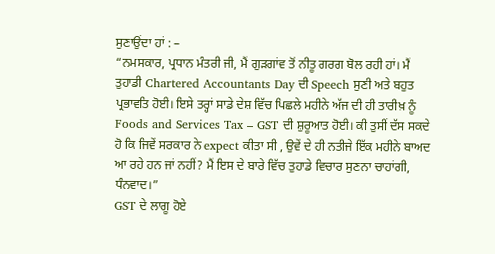ਸੁਣਾਉਂਦਾ ਹਾਂ : –
“ਨਮਸਕਾਰ, ਪ੍ਰਧਾਨ ਮੰਤਰੀ ਜੀ, ਮੈਂ ਗੁੜਗਾਂਵ ਤੋਂ ਨੀਤੂ ਗਰਗ ਬੋਲ ਰਹੀ ਹਾਂ। ਮੈਂ ਤੁਹਾਡੀ Chartered Accountants Day ਦੀ Speech ਸੁਣੀ ਅਤੇ ਬਹੁਤ ਪ੍ਰਭਾਵਤਿ ਹੋਈ। ਇਸੇ ਤਰ੍ਹਾਂ ਸਾਡੇ ਦੇਸ਼ ਵਿੱਚ ਪਿਛਲੇ ਮਹੀਨੇ ਅੱਜ ਦੀ ਹੀ ਤਾਰੀਖ਼ ਨੂੰ Foods and Services Tax – GST ਦੀ ਸ਼ੁਰੂਆਤ ਹੋਈ। ਕੀ ਤੁਸੀਂ ਦੱਸ ਸਕਦੇ ਹੋ ਕਿ ਜਿਵੇਂ ਸਰਕਾਰ ਨੇ expect ਕੀਤਾ ਸੀ , ਉਵੇਂ ਦੇ ਹੀ ਨਤੀਜੇ ਇੱਕ ਮਹੀਨੇ ਬਾਅਦ ਆ ਰਹੇ ਹਨ ਜਾਂ ਨਹੀਂ? ਮੈਂ ਇਸ ਦੇ ਬਾਰੇ ਵਿੱਚ ਤੁਹਾਡੇ ਵਿਚਾਰ ਸੁਣਨਾ ਚਾਹਾਂਗੀ, ਧੰਨਵਾਦ।”
GST ਦੇ ਲਾਗੂ ਹੋਏ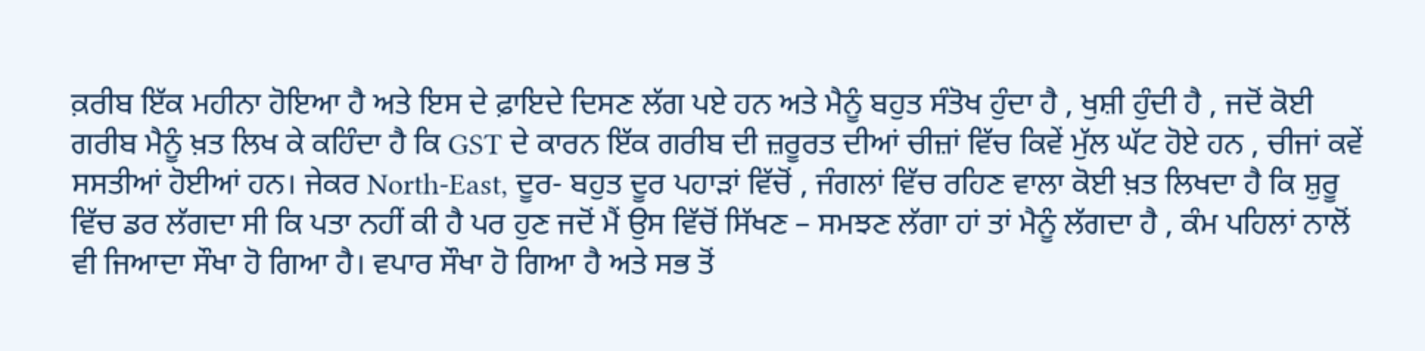ਕ਼ਰੀਬ ਇੱਕ ਮਹੀਨਾ ਹੋਇਆ ਹੈ ਅਤੇ ਇਸ ਦੇ ਫ਼ਾਇਦੇ ਦਿਸਣ ਲੱਗ ਪਏ ਹਨ ਅਤੇ ਮੈਨੂੰ ਬਹੁਤ ਸੰਤੋਖ ਹੁੰਦਾ ਹੈ , ਖੁਸ਼ੀ ਹੁੰਦੀ ਹੈ , ਜਦੋਂ ਕੋਈ ਗਰੀਬ ਮੈਨੂੰ ਖ਼ਤ ਲਿਖ ਕੇ ਕਹਿੰਦਾ ਹੈ ਕਿ GST ਦੇ ਕਾਰਨ ਇੱਕ ਗਰੀਬ ਦੀ ਜ਼ਰੂਰਤ ਦੀਆਂ ਚੀਜ਼ਾਂ ਵਿੱਚ ਕਿਵੇਂ ਮੁੱਲ ਘੱਟ ਹੋਏ ਹਨ , ਚੀਜਾਂ ਕਵੇਂ ਸਸਤੀਆਂ ਹੋਈਆਂ ਹਨ। ਜੇਕਰ North-East, ਦੂਰ- ਬਹੁਤ ਦੂਰ ਪਹਾੜਾਂ ਵਿੱਚੋਂ , ਜੰਗਲਾਂ ਵਿੱਚ ਰਹਿਣ ਵਾਲਾ ਕੋਈ ਖ਼ਤ ਲਿਖਦਾ ਹੈ ਕਿ ਸ਼ੁਰੂ ਵਿੱਚ ਡਰ ਲੱਗਦਾ ਸੀ ਕਿ ਪਤਾ ਨਹੀਂ ਕੀ ਹੈ ਪਰ ਹੁਣ ਜਦੋਂ ਮੈਂ ਉਸ ਵਿੱਚੋਂ ਸਿੱਖਣ – ਸਮਝਣ ਲੱਗਾ ਹਾਂ ਤਾਂ ਮੈਨੂੰ ਲੱਗਦਾ ਹੈ , ਕੰਮ ਪਹਿਲਾਂ ਨਾਲੋਂ ਵੀ ਜਿਆਦਾ ਸੌਖਾ ਹੋ ਗਿਆ ਹੈ। ਵਪਾਰ ਸੌਖਾ ਹੋ ਗਿਆ ਹੈ ਅਤੇ ਸਭ ਤੋਂ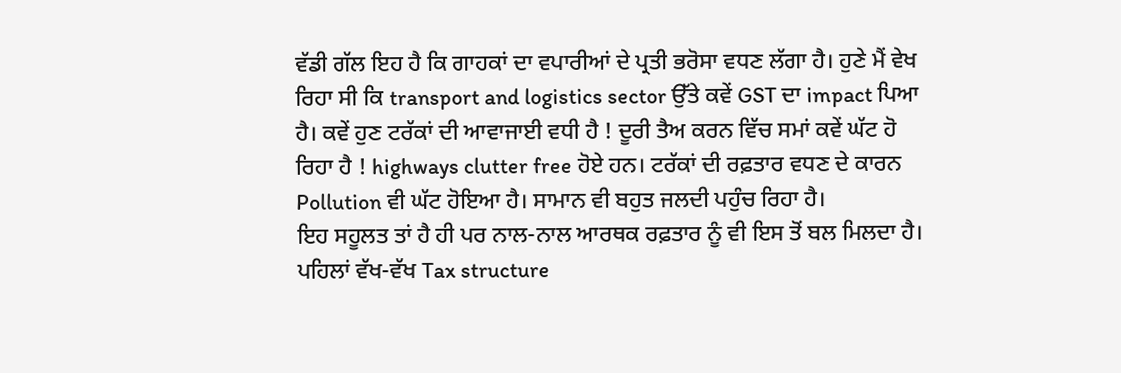ਵੱਡੀ ਗੱਲ ਇਹ ਹੈ ਕਿ ਗਾਹਕਾਂ ਦਾ ਵਪਾਰੀਆਂ ਦੇ ਪ੍ਰਤੀ ਭਰੋਸਾ ਵਧਣ ਲੱਗਾ ਹੈ। ਹੁਣੇ ਮੈਂ ਵੇਖ ਰਿਹਾ ਸੀ ਕਿ transport and logistics sector ਉੱਤੇ ਕਵੇਂ GST ਦਾ impact ਪਿਆ ਹੈ। ਕਵੇਂ ਹੁਣ ਟਰੱਕਾਂ ਦੀ ਆਵਾਜਾਈ ਵਧੀ ਹੈ ! ਦੂਰੀ ਤੈਅ ਕਰਨ ਵਿੱਚ ਸਮਾਂ ਕਵੇਂ ਘੱਟ ਹੋ ਰਿਹਾ ਹੈ ! highways clutter free ਹੋਏ ਹਨ। ਟਰੱਕਾਂ ਦੀ ਰਫ਼ਤਾਰ ਵਧਣ ਦੇ ਕਾਰਨ Pollution ਵੀ ਘੱਟ ਹੋਇਆ ਹੈ। ਸਾਮਾਨ ਵੀ ਬਹੁਤ ਜਲਦੀ ਪਹੁੰਚ ਰਿਹਾ ਹੈ।
ਇਹ ਸਹੂਲਤ ਤਾਂ ਹੈ ਹੀ ਪਰ ਨਾਲ-ਨਾਲ ਆਰਥਕ ਰਫ਼ਤਾਰ ਨੂੰ ਵੀ ਇਸ ਤੋਂ ਬਲ ਮਿਲਦਾ ਹੈ। ਪਹਿਲਾਂ ਵੱਖ-ਵੱਖ Tax structure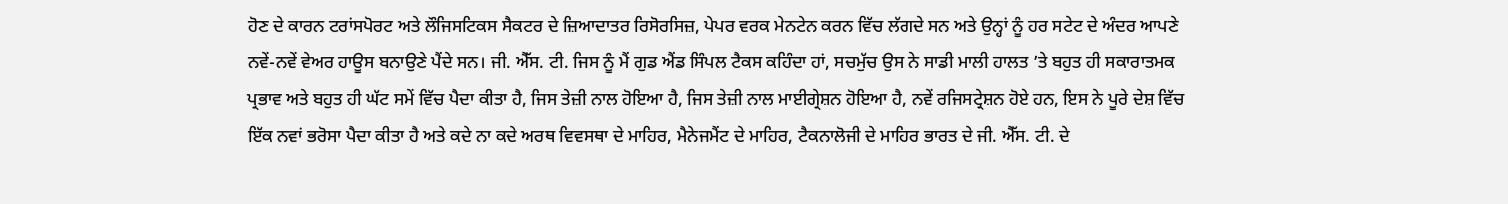ਹੋਣ ਦੇ ਕਾਰਨ ਟਰਾਂਸਪੋਰਟ ਅਤੇ ਲੌਜਿਸਟਿਕਸ ਸੈਕਟਰ ਦੇ ਜ਼ਿਆਦਾਤਰ ਰਿਸੋਰਸਿਜ਼, ਪੇਪਰ ਵਰਕ ਮੇਨਟੇਨ ਕਰਨ ਵਿੱਚ ਲੱਗਦੇ ਸਨ ਅਤੇ ਉਨ੍ਹਾਂ ਨੂੰ ਹਰ ਸਟੇਟ ਦੇ ਅੰਦਰ ਆਪਣੇ ਨਵੇਂ-ਨਵੇਂ ਵੇਅਰ ਹਾਊਸ ਬਨਾਉਣੇ ਪੈਂਦੇ ਸਨ। ਜੀ. ਐੱਸ. ਟੀ. ਜਿਸ ਨੂੰ ਮੈਂ ਗੁਡ ਐਂਡ ਸਿੰਪਲ ਟੈਕਸ ਕਹਿੰਦਾ ਹਾਂ, ਸਚਮੁੱਚ ਉਸ ਨੇ ਸਾਡੀ ਮਾਲੀ ਹਾਲਤ ’ਤੇ ਬਹੁਤ ਹੀ ਸਕਾਰਾਤਮਕ ਪ੍ਰਭਾਵ ਅਤੇ ਬਹੁਤ ਹੀ ਘੱਟ ਸਮੇਂ ਵਿੱਚ ਪੈਦਾ ਕੀਤਾ ਹੈ, ਜਿਸ ਤੇਜ਼ੀ ਨਾਲ ਹੋਇਆ ਹੈ, ਜਿਸ ਤੇਜ਼ੀ ਨਾਲ ਮਾਈਗ੍ਰੇਸ਼ਨ ਹੋਇਆ ਹੈ, ਨਵੇਂ ਰਜਿਸਟ੍ਰੇਸ਼ਨ ਹੋਏ ਹਨ, ਇਸ ਨੇ ਪੂਰੇ ਦੇਸ਼ ਵਿੱਚ ਇੱਕ ਨਵਾਂ ਭਰੋਸਾ ਪੈਦਾ ਕੀਤਾ ਹੈ ਅਤੇ ਕਦੇ ਨਾ ਕਦੇ ਅਰਥ ਵਿਵਸਥਾ ਦੇ ਮਾਹਿਰ, ਮੈਨੇਜਮੈਂਟ ਦੇ ਮਾਹਿਰ, ਟੈਕਨਾਲੋਜੀ ਦੇ ਮਾਹਿਰ ਭਾਰਤ ਦੇ ਜੀ. ਐੱਸ. ਟੀ. ਦੇ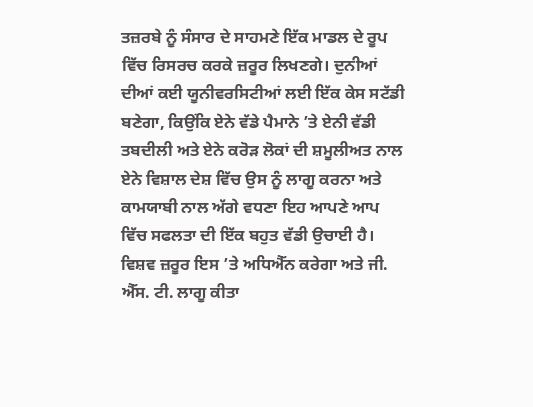ਤਜ਼ਰਬੇ ਨੂੰ ਸੰਸਾਰ ਦੇ ਸਾਹਮਣੇ ਇੱਕ ਮਾਡਲ ਦੇ ਰੂਪ ਵਿੱਚ ਰਿਸਰਚ ਕਰਕੇ ਜ਼ਰੂਰ ਲਿਖਣਗੇ। ਦੁਨੀਆਂ ਦੀਆਂ ਕਈ ਯੂਨੀਵਰਸਿਟੀਆਂ ਲਈ ਇੱਕ ਕੇਸ ਸਟੱਡੀ ਬਣੇਗਾ, ਕਿਉਂਕਿ ਏਨੇ ਵੱਡੇ ਪੈਮਾਨੇ ’ਤੇ ਏਨੀ ਵੱਡੀ ਤਬਦੀਲੀ ਅਤੇ ਏਨੇ ਕਰੋੜ ਲੋਕਾਂ ਦੀ ਸ਼ਮੂਲੀਅਤ ਨਾਲ ਏਨੇ ਵਿਸ਼ਾਲ ਦੇਸ਼ ਵਿੱਚ ਉਸ ਨੂੰ ਲਾਗੂ ਕਰਨਾ ਅਤੇ ਕਾਮਯਾਬੀ ਨਾਲ ਅੱਗੇ ਵਧਣਾ ਇਹ ਆਪਣੇ ਆਪ ਵਿੱਚ ਸਫਲਤਾ ਦੀ ਇੱਕ ਬਹੁਤ ਵੱਡੀ ਉਚਾਈ ਹੈ। ਵਿਸ਼ਵ ਜ਼ਰੂਰ ਇਸ ’ਤੇ ਅਧਿਐੱਨ ਕਰੇਗਾ ਅਤੇ ਜੀ. ਐੱਸ. ਟੀ. ਲਾਗੂ ਕੀਤਾ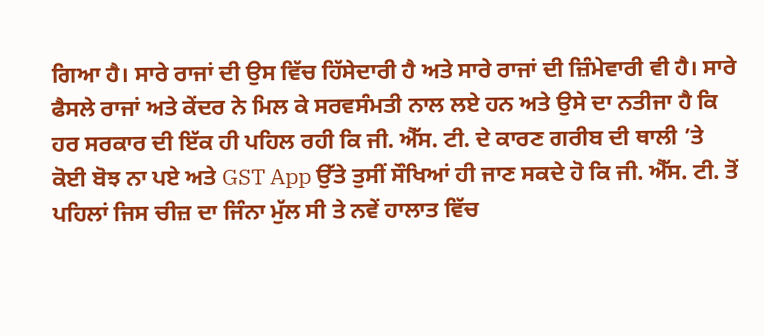ਗਿਆ ਹੈ। ਸਾਰੇ ਰਾਜਾਂ ਦੀ ਉਸ ਵਿੱਚ ਹਿੱਸੇਦਾਰੀ ਹੈ ਅਤੇ ਸਾਰੇ ਰਾਜਾਂ ਦੀ ਜ਼ਿੰਮੇਵਾਰੀ ਵੀ ਹੈ। ਸਾਰੇ ਫੈਸਲੇ ਰਾਜਾਂ ਅਤੇ ਕੇਂਦਰ ਨੇ ਮਿਲ ਕੇ ਸਰਵਸੰਮਤੀ ਨਾਲ ਲਏ ਹਨ ਅਤੇ ਉਸੇ ਦਾ ਨਤੀਜਾ ਹੈ ਕਿ ਹਰ ਸਰਕਾਰ ਦੀ ਇੱਕ ਹੀ ਪਹਿਲ ਰਹੀ ਕਿ ਜੀ. ਐੱਸ. ਟੀ. ਦੇ ਕਾਰਣ ਗਰੀਬ ਦੀ ਥਾਲੀ ’ਤੇ ਕੋਈ ਬੋਝ ਨਾ ਪਏ ਅਤੇ GST App ਉੱਤੇ ਤੁਸੀਂ ਸੌਖਿਆਂ ਹੀ ਜਾਣ ਸਕਦੇ ਹੋ ਕਿ ਜੀ. ਐੱਸ. ਟੀ. ਤੋਂ ਪਹਿਲਾਂ ਜਿਸ ਚੀਜ਼ ਦਾ ਜਿੰਨਾ ਮੁੱਲ ਸੀ ਤੇ ਨਵੇਂ ਹਾਲਾਤ ਵਿੱਚ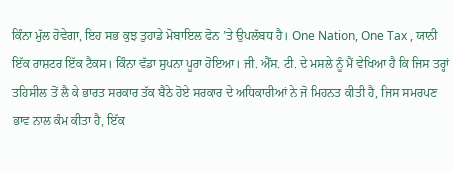ਕਿੰਨਾ ਮੁੱਲ ਹੋਵੇਗਾ, ਇਹ ਸਭ ਕੁਝ ਤੁਹਾਡੇ ਮੋਬਾਇਲ ਫੋਨ ’ਤੇ ਉਪਲੱਬਧ ਹੈ। One Nation, One Tax , ਯਾਨੀ ਇੱਕ ਰਾਸ਼ਟਰ ਇੱਕ ਟੈਕਸ। ਕਿੰਨਾ ਵੱਡਾ ਸੁਪਨਾ ਪੂਰਾ ਹੋਇਆ। ਜੀ. ਐੱਸ. ਟੀ. ਦੇ ਮਸਲੇ ਨੂੰ ਮੈਂ ਵੇਖਿਆ ਹੈ ਕਿ ਜਿਸ ਤਰ੍ਹਾਂ ਤਹਿਸੀਲ ਤੋਂ ਲੈ ਕੇ ਭਾਰਤ ਸਰਕਾਰ ਤੱਕ ਬੈਠੇ ਹੋਏ ਸਰਕਾਰ ਦੇ ਅਧਿਕਾਰੀਆਂ ਨੇ ਜੋ ਮਿਹਨਤ ਕੀਤੀ ਹੈ, ਜਿਸ ਸਮਰਪਣ ਭਾਵ ਨਾਲ ਕੰਮ ਕੀਤਾ ਹੈ, ਇੱਕ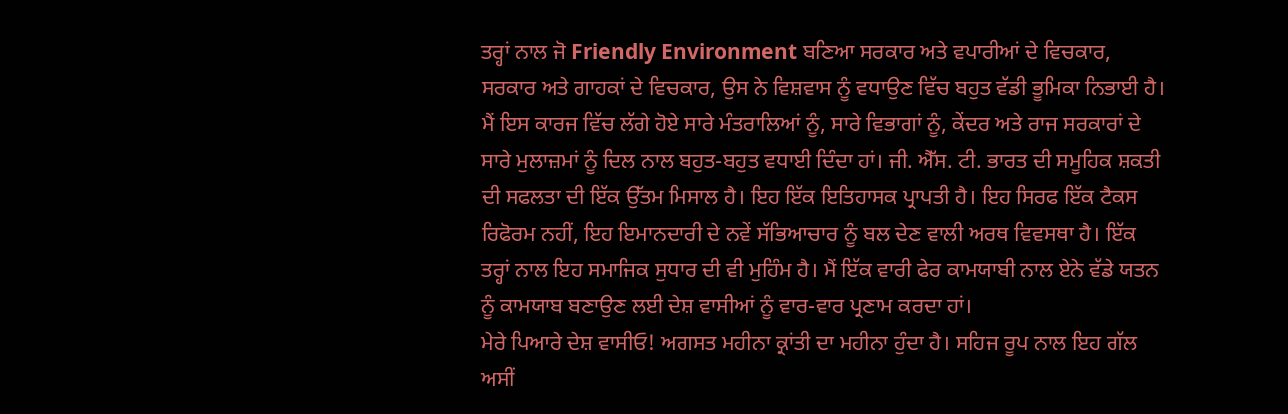ਤਰ੍ਹਾਂ ਨਾਲ ਜੋ Friendly Environment ਬਣਿਆ ਸਰਕਾਰ ਅਤੇ ਵਪਾਰੀਆਂ ਦੇ ਵਿਚਕਾਰ, ਸਰਕਾਰ ਅਤੇ ਗਾਹਕਾਂ ਦੇ ਵਿਚਕਾਰ, ਉਸ ਨੇ ਵਿਸ਼ਵਾਸ ਨੂੰ ਵਧਾਉਣ ਵਿੱਚ ਬਹੁਤ ਵੱਡੀ ਭੂਮਿਕਾ ਨਿਭਾਈ ਹੈ। ਮੈਂ ਇਸ ਕਾਰਜ ਵਿੱਚ ਲੱਗੇ ਹੋਏ ਸਾਰੇ ਮੰਤਰਾਲਿਆਂ ਨੂੰ, ਸਾਰੇ ਵਿਭਾਗਾਂ ਨੂੰ, ਕੇਂਦਰ ਅਤੇ ਰਾਜ ਸਰਕਾਰਾਂ ਦੇ ਸਾਰੇ ਮੁਲਾਜ਼ਮਾਂ ਨੂੰ ਦਿਲ ਨਾਲ ਬਹੁਤ-ਬਹੁਤ ਵਧਾਈ ਦਿੰਦਾ ਹਾਂ। ਜੀ. ਐੱਸ. ਟੀ. ਭਾਰਤ ਦੀ ਸਮੂਹਿਕ ਸ਼ਕਤੀ ਦੀ ਸਫਲਤਾ ਦੀ ਇੱਕ ਉੱਤਮ ਮਿਸਾਲ ਹੈ। ਇਹ ਇੱਕ ਇਤਿਹਾਸਕ ਪ੍ਰਾਪਤੀ ਹੈ। ਇਹ ਸਿਰਫ ਇੱਕ ਟੈਕਸ ਰਿਫੋਰਮ ਨਹੀਂ, ਇਹ ਇਮਾਨਦਾਰੀ ਦੇ ਨਵੇਂ ਸੱਭਿਆਚਾਰ ਨੂੰ ਬਲ ਦੇਣ ਵਾਲੀ ਅਰਥ ਵਿਵਸਥਾ ਹੈ। ਇੱਕ ਤਰ੍ਹਾਂ ਨਾਲ ਇਹ ਸਮਾਜਿਕ ਸੁਧਾਰ ਦੀ ਵੀ ਮੁਹਿੰਮ ਹੈ। ਮੈਂ ਇੱਕ ਵਾਰੀ ਫੇਰ ਕਾਮਯਾਬੀ ਨਾਲ ਏਨੇ ਵੱਡੇ ਯਤਨ ਨੂੰ ਕਾਮਯਾਬ ਬਣਾਉਣ ਲਈ ਦੇਸ਼ ਵਾਸੀਆਂ ਨੂੰ ਵਾਰ-ਵਾਰ ਪ੍ਰਣਾਮ ਕਰਦਾ ਹਾਂ।
ਮੇਰੇ ਪਿਆਰੇ ਦੇਸ਼ ਵਾਸੀਓ! ਅਗਸਤ ਮਹੀਨਾ ਕ੍ਰਾਂਤੀ ਦਾ ਮਹੀਨਾ ਹੁੰਦਾ ਹੈ। ਸਹਿਜ ਰੂਪ ਨਾਲ ਇਹ ਗੱਲ ਅਸੀਂ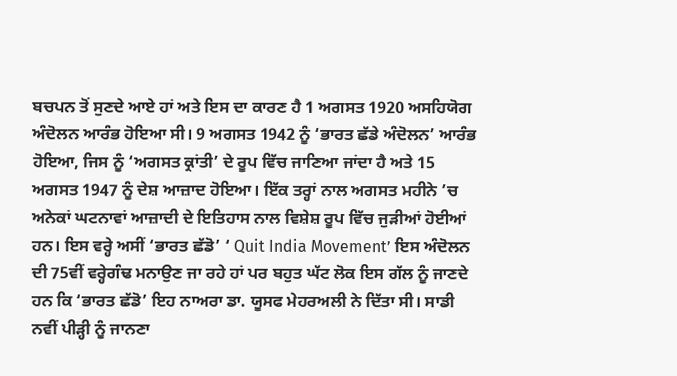ਬਚਪਨ ਤੋਂ ਸੁਣਦੇ ਆਏ ਹਾਂ ਅਤੇ ਇਸ ਦਾ ਕਾਰਣ ਹੈ 1 ਅਗਸਤ 1920 ਅਸਹਿਯੋਗ ਅੰਦੋਲਨ ਆਰੰਭ ਹੋਇਆ ਸੀ। 9 ਅਗਸਤ 1942 ਨੂੰ ‘ਭਾਰਤ ਛੱਡੇ ਅੰਦੋਲਨ’ ਆਰੰਭ ਹੋਇਆ, ਜਿਸ ਨੂੰ ‘ਅਗਸਤ ਕ੍ਰਾਂਤੀ’ ਦੇ ਰੂਪ ਵਿੱਚ ਜਾਣਿਆ ਜਾਂਦਾ ਹੈ ਅਤੇ 15 ਅਗਸਤ 1947 ਨੂੰ ਦੇਸ਼ ਆਜ਼ਾਦ ਹੋਇਆ। ਇੱਕ ਤਰ੍ਹਾਂ ਨਾਲ ਅਗਸਤ ਮਹੀਨੇ ’ਚ ਅਨੇਕਾਂ ਘਟਨਾਵਾਂ ਆਜ਼ਾਦੀ ਦੇ ਇਤਿਹਾਸ ਨਾਲ ਵਿਸ਼ੇਸ਼ ਰੂਪ ਵਿੱਚ ਜੁੜੀਆਂ ਹੋਈਆਂ ਹਨ। ਇਸ ਵਰ੍ਹੇ ਅਸੀਂ ‘ਭਾਰਤ ਛੱਡੋ’ ‘ Quit India Movement’ ਇਸ ਅੰਦੋਲਨ ਦੀ 75ਵੀਂ ਵਰ੍ਹੇਗੰਢ ਮਨਾਉਣ ਜਾ ਰਹੇ ਹਾਂ ਪਰ ਬਹੁਤ ਘੱਟ ਲੋਕ ਇਸ ਗੱਲ ਨੂੰ ਜਾਣਦੇ ਹਨ ਕਿ ‘ਭਾਰਤ ਛੱਡੋ’ ਇਹ ਨਾਅਰਾ ਡਾ. ਯੂਸਫ ਮੇਹਰਅਲੀ ਨੇ ਦਿੱਤਾ ਸੀ। ਸਾਡੀ ਨਵੀਂ ਪੀੜ੍ਹੀ ਨੂੰ ਜਾਨਣਾ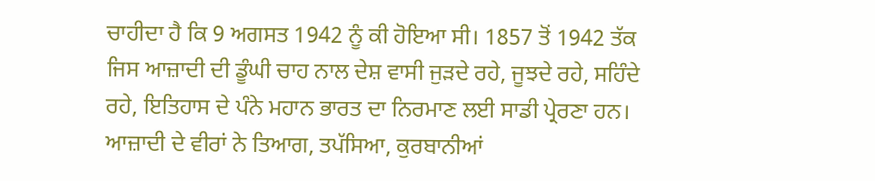ਚਾਹੀਦਾ ਹੈ ਕਿ 9 ਅਗਸਤ 1942 ਨੂੰ ਕੀ ਹੋਇਆ ਸੀ। 1857 ਤੋਂ 1942 ਤੱਕ ਜਿਸ ਆਜ਼ਾਦੀ ਦੀ ਡੂੰਘੀ ਚਾਹ ਨਾਲ ਦੇਸ਼ ਵਾਸੀ ਜੁੜਦੇ ਰਹੇ, ਜੂਝਦੇ ਰਹੇ, ਸਹਿੰਦੇ ਰਹੇ, ਇਤਿਹਾਸ ਦੇ ਪੰਨੇ ਮਹਾਨ ਭਾਰਤ ਦਾ ਨਿਰਮਾਣ ਲਈ ਸਾਡੀ ਪ੍ਰੇਰਣਾ ਹਨ। ਆਜ਼ਾਦੀ ਦੇ ਵੀਰਾਂ ਨੇ ਤਿਆਗ, ਤਪੱਸਿਆ, ਕੁਰਬਾਨੀਆਂ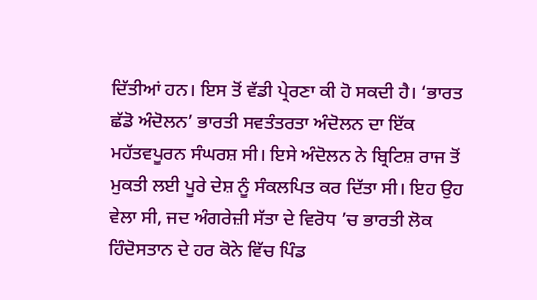ਦਿੱਤੀਆਂ ਹਨ। ਇਸ ਤੋਂ ਵੱਡੀ ਪ੍ਰੇਰਣਾ ਕੀ ਹੋ ਸਕਦੀ ਹੈ। ‘ਭਾਰਤ ਛੱਡੋ ਅੰਦੋਲਨ’ ਭਾਰਤੀ ਸਵਤੰਤਰਤਾ ਅੰਦੋਲਨ ਦਾ ਇੱਕ ਮਹੱਤਵਪੂਰਨ ਸੰਘਰਸ਼ ਸੀ। ਇਸੇ ਅੰਦੋਲਨ ਨੇ ਬ੍ਰਿਟਿਸ਼ ਰਾਜ ਤੋਂ ਮੁਕਤੀ ਲਈ ਪੂਰੇ ਦੇਸ਼ ਨੂੰ ਸੰਕਲਪਿਤ ਕਰ ਦਿੱਤਾ ਸੀ। ਇਹ ਉਹ ਵੇਲਾ ਸੀ, ਜਦ ਅੰਗਰੇਜ਼ੀ ਸੱਤਾ ਦੇ ਵਿਰੋਧ ’ਚ ਭਾਰਤੀ ਲੋਕ ਹਿੰਦੋਸਤਾਨ ਦੇ ਹਰ ਕੋਨੇ ਵਿੱਚ ਪਿੰਡ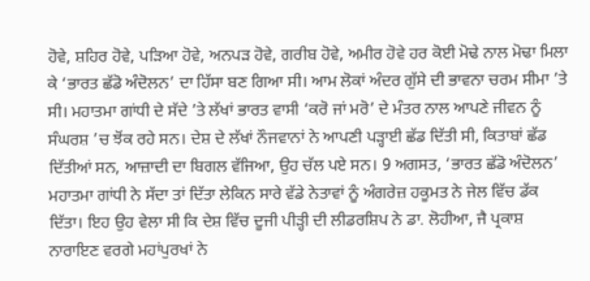ਹੋਵੇ, ਸ਼ਹਿਰ ਹੋਵੇ, ਪੜਿਆ ਹੋਵੇ, ਅਨਪੜ ਹੋਵੇ, ਗਰੀਬ ਹੋਵੇ, ਅਮੀਰ ਹੋਵੇ ਹਰ ਕੋਈ ਮੋਢੇ ਨਾਲ ਮੋਢਾ ਮਿਲਾ ਕੇ ‘ਭਾਰਤ ਛੱਡੋ ਅੰਦੋਲਨ’ ਦਾ ਹਿੱਸਾ ਬਣ ਗਿਆ ਸੀ। ਆਮ ਲੋਕਾਂ ਅੰਦਰ ਗੁੱਸੇ ਦੀ ਭਾਵਨਾ ਚਰਮ ਸੀਮਾ ’ਤੇ ਸੀ। ਮਹਾਤਮਾ ਗਾਂਧੀ ਦੇ ਸੱਦੇ ’ਤੇ ਲੱਖਾਂ ਭਾਰਤ ਵਾਸੀ ‘ਕਰੋ ਜਾਂ ਮਰੋ’ ਦੇ ਮੰਤਰ ਨਾਲ ਆਪਣੇ ਜੀਵਨ ਨੂੰ ਸੰਘਰਸ਼ ’ਚ ਝੋਂਕ ਰਹੇ ਸਨ। ਦੇਸ਼ ਦੇ ਲੱਖਾਂ ਨੌਜਵਾਨਾਂ ਨੇ ਆਪਣੀ ਪੜ੍ਹਾਈ ਛੱਡ ਦਿੱਤੀ ਸੀ, ਕਿਤਾਬਾਂ ਛੱਡ ਦਿੱਤੀਆਂ ਸਨ, ਆਜ਼ਾਦੀ ਦਾ ਬਿਗਲ ਵੱਜਿਆ, ਉਹ ਚੱਲ ਪਏ ਸਨ। 9 ਅਗਸਤ, ‘ਭਾਰਤ ਛੱਡੋ ਅੰਦੋਲਨ’ ਮਹਾਤਮਾ ਗਾਂਧੀ ਨੇ ਸੱਦਾ ਤਾਂ ਦਿੱਤਾ ਲੇਕਿਨ ਸਾਰੇ ਵੱਡੇ ਨੇਤਾਵਾਂ ਨੂੰ ਅੰਗਰੇਜ਼ ਹਕੂਮਤ ਨੇ ਜੇਲ ਵਿੱਚ ਡੱਕ ਦਿੱਤਾ। ਇਹ ਉਹ ਵੇਲਾ ਸੀ ਕਿ ਦੇਸ਼ ਵਿੱਚ ਦੂਜੀ ਪੀੜ੍ਹੀ ਦੀ ਲੀਡਰਸ਼ਿਪ ਨੇ ਡਾ. ਲੋਹੀਆ, ਜੈ ਪ੍ਰਕਾਸ਼ ਨਾਰਾਇਣ ਵਰਗੇ ਮਹਾਂਪੁਰਖਾਂ ਨੇ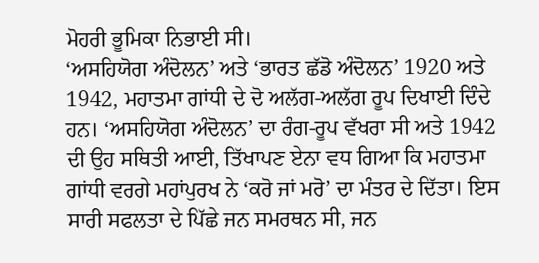ਮੋਹਰੀ ਭੂਮਿਕਾ ਨਿਭਾਈ ਸੀ।
‘ਅਸਹਿਯੋਗ ਅੰਦੋਲਨ’ ਅਤੇ ‘ਭਾਰਤ ਛੱਡੋ ਅੰਦੋਲਨ’ 1920 ਅਤੇ 1942, ਮਹਾਤਮਾ ਗਾਂਧੀ ਦੇ ਦੋ ਅਲੱਗ-ਅਲੱਗ ਰੂਪ ਦਿਖਾਈ ਦਿੰਦੇ ਹਨ। ‘ਅਸਹਿਯੋਗ ਅੰਦੋਲਨ’ ਦਾ ਰੰਗ-ਰੂਪ ਵੱਖਰਾ ਸੀ ਅਤੇ 1942 ਦੀ ਉਹ ਸਥਿਤੀ ਆਈ, ਤਿੱਖਾਪਣ ਏਨਾ ਵਧ ਗਿਆ ਕਿ ਮਹਾਤਮਾ ਗਾਂਧੀ ਵਰਗੇ ਮਹਾਂਪੁਰਖ ਨੇ ‘ਕਰੋ ਜਾਂ ਮਰੋ’ ਦਾ ਮੰਤਰ ਦੇ ਦਿੱਤਾ। ਇਸ ਸਾਰੀ ਸਫਲਤਾ ਦੇ ਪਿੱਛੇ ਜਨ ਸਮਰਥਨ ਸੀ, ਜਨ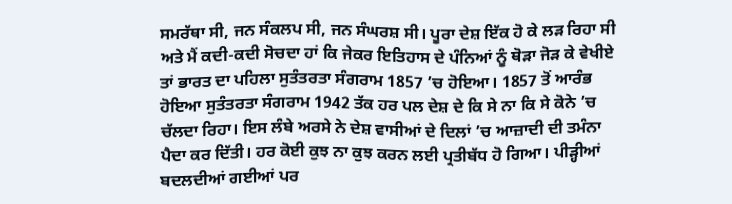ਸਮਰੱਥਾ ਸੀ, ਜਨ ਸੰਕਲਪ ਸੀ, ਜਨ ਸੰਘਰਸ਼ ਸੀ। ਪੂਰਾ ਦੇਸ਼ ਇੱਕ ਹੋ ਕੇ ਲੜ ਰਿਹਾ ਸੀ ਅਤੇ ਮੈਂ ਕਦੀ-ਕਦੀ ਸੋਚਦਾ ਹਾਂ ਕਿ ਜੇਕਰ ਇਤਿਹਾਸ ਦੇ ਪੰਨਿਆਂ ਨੂੰ ਥੋੜਾ ਜੋੜ ਕੇ ਵੇਖੀਏ ਤਾਂ ਭਾਰਤ ਦਾ ਪਹਿਲਾ ਸੁਤੰਤਰਤਾ ਸੰਗਰਾਮ 1857 ’ਚ ਹੋਇਆ। 1857 ਤੋਂ ਆਰੰਭ ਹੋਇਆ ਸੁਤੰਤਰਤਾ ਸੰਗਰਾਮ 1942 ਤੱਕ ਹਰ ਪਲ ਦੇਸ਼ ਦੇ ਕਿ ਸੇ ਨਾ ਕਿ ਸੇ ਕੋਨੇ ’ਚ ਚੱਲਦਾ ਰਿਹਾ। ਇਸ ਲੰਬੇ ਅਰਸੇ ਨੇ ਦੇਸ਼ ਵਾਸੀਆਂ ਦੇ ਦਿਲਾਂ ’ਚ ਆਜ਼ਾਦੀ ਦੀ ਤਮੰਨਾ ਪੈਦਾ ਕਰ ਦਿੱਤੀ। ਹਰ ਕੋਈ ਕੁਝ ਨਾ ਕੁਝ ਕਰਨ ਲਈ ਪ੍ਰਤੀਬੱਧ ਹੋ ਗਿਆ। ਪੀੜ੍ਹੀਆਂ ਬਦਲਦੀਆਂ ਗਈਆਂ ਪਰ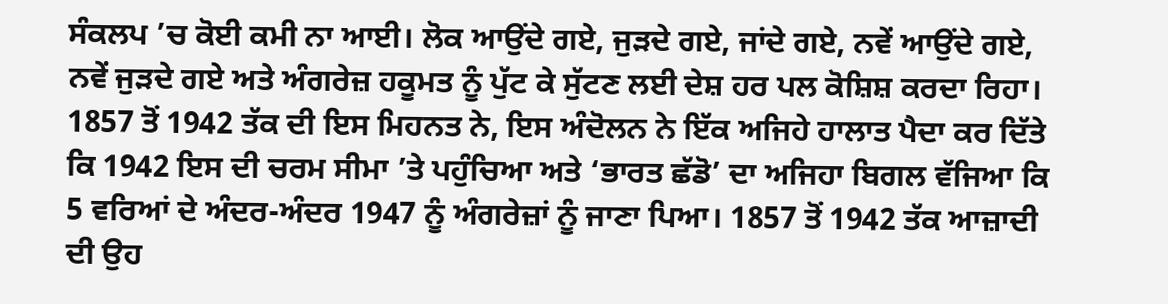ਸੰਕਲਪ ’ਚ ਕੋਈ ਕਮੀ ਨਾ ਆਈ। ਲੋਕ ਆਉਂਦੇ ਗਏ, ਜੁੜਦੇ ਗਏ, ਜਾਂਦੇ ਗਏ, ਨਵੇਂ ਆਉਂਦੇ ਗਏ, ਨਵੇਂ ਜੁੜਦੇ ਗਏ ਅਤੇ ਅੰਗਰੇਜ਼ ਹਕੂਮਤ ਨੂੰ ਪੁੱਟ ਕੇ ਸੁੱਟਣ ਲਈ ਦੇਸ਼ ਹਰ ਪਲ ਕੋਸ਼ਿਸ਼ ਕਰਦਾ ਰਿਹਾ। 1857 ਤੋਂ 1942 ਤੱਕ ਦੀ ਇਸ ਮਿਹਨਤ ਨੇ, ਇਸ ਅੰਦੋਲਨ ਨੇ ਇੱਕ ਅਜਿਹੇ ਹਾਲਾਤ ਪੈਦਾ ਕਰ ਦਿੱਤੇ ਕਿ 1942 ਇਸ ਦੀ ਚਰਮ ਸੀਮਾ ’ਤੇ ਪਹੁੰਚਿਆ ਅਤੇ ‘ਭਾਰਤ ਛੱਡੋ’ ਦਾ ਅਜਿਹਾ ਬਿਗਲ ਵੱਜਿਆ ਕਿ 5 ਵਰਿਆਂ ਦੇ ਅੰਦਰ-ਅੰਦਰ 1947 ਨੂੰ ਅੰਗਰੇਜ਼ਾਂ ਨੂੰ ਜਾਣਾ ਪਿਆ। 1857 ਤੋਂ 1942 ਤੱਕ ਆਜ਼ਾਦੀ ਦੀ ਉਹ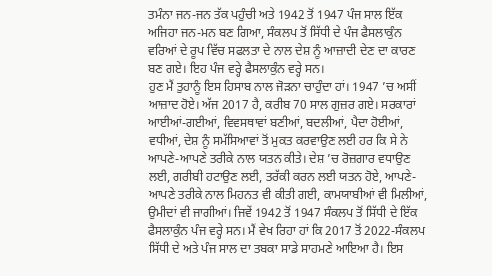ਤਮੰਨਾ ਜਨ-ਜਨ ਤੱਕ ਪਹੁੰਚੀ ਅਤੇ 1942 ਤੋਂ 1947 ਪੰਜ ਸਾਲ ਇੱਕ ਅਜਿਹਾ ਜਨ-ਮਨ ਬਣ ਗਿਆ, ਸੰਕਲਪ ਤੋਂ ਸਿੱਧੀ ਦੇ ਪੰਜ ਫੈਸਲਾਕੁੰਨ ਵਰਿਆਂ ਦੇ ਰੂਪ ਵਿੱਚ ਸਫਲਤਾ ਦੇ ਨਾਲ ਦੇਸ਼ ਨੂੰ ਆਜ਼ਾਦੀ ਦੇਣ ਦਾ ਕਾਰਣ ਬਣ ਗਏ। ਇਹ ਪੰਜ ਵਰ੍ਹੇ ਫੈਸਲਾਕੁੰਨ ਵਰ੍ਹੇ ਸਨ।
ਹੁਣ ਮੈਂ ਤੁਹਾਨੂੰ ਇਸ ਹਿਸਾਬ ਨਾਲ ਜੋੜਨਾ ਚਾਹੁੰਦਾ ਹਾਂ। 1947 ’ਚ ਅਸੀਂ ਆਜ਼ਾਦ ਹੋਏ। ਅੱਜ 2017 ਹੈ, ਕਰੀਬ 70 ਸਾਲ ਗੁਜ਼ਰ ਗਏ। ਸਰਕਾਰਾਂ ਆਈਆਂ-ਗਈਆਂ, ਵਿਵਸਥਾਵਾਂ ਬਣੀਆਂ, ਬਦਲੀਆਂ, ਪੈਦਾ ਹੋਈਆਂ, ਵਧੀਆਂ, ਦੇਸ਼ ਨੂੰ ਸਮੱਸਿਆਵਾਂ ਤੋਂ ਮੁਕਤ ਕਰਵਾਉਣ ਲਈ ਹਰ ਕਿ ਸੇ ਨੇ ਆਪਣੇ-ਆਪਣੇ ਤਰੀਕੇ ਨਾਲ ਯਤਨ ਕੀਤੇ। ਦੇਸ਼ ’ਚ ਰੋਜ਼ਗਾਰ ਵਧਾਉਣ ਲਈ, ਗਰੀਬੀ ਹਟਾਉਣ ਲਈ, ਤਰੱਕੀ ਕਰਨ ਲਈ ਯਤਨ ਹੋਏ, ਆਪਣੇ-ਆਪਣੇ ਤਰੀਕੇ ਨਾਲ ਮਿਹਨਤ ਵੀ ਕੀਤੀ ਗਈ, ਕਾਮਯਾਬੀਆਂ ਵੀ ਮਿਲੀਆਂ, ਉਮੀਦਾਂ ਵੀ ਜਾਗੀਆਂ। ਜਿਵੇਂ 1942 ਤੋਂ 1947 ਸੰਕਲਪ ਤੋਂ ਸਿੱਧੀ ਦੇ ਇੱਕ ਫੈਸਲਾਕੁੰਨ ਪੰਜ ਵਰ੍ਹੇ ਸਨ। ਮੈਂ ਵੇਖ ਰਿਹਾ ਹਾਂ ਕਿ 2017 ਤੋਂ 2022-ਸੰਕਲਪ ਸਿੱਧੀ ਦੇ ਅਤੇ ਪੰਜ ਸਾਲ ਦਾ ਤਬਕਾ ਸਾਡੇ ਸਾਹਮਣੇ ਆਇਆ ਹੈ। ਇਸ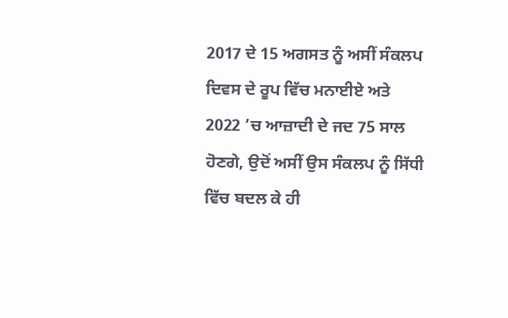2017 ਦੇ 15 ਅਗਸਤ ਨੂੰ ਅਸੀਂ ਸੰਕਲਪ ਦਿਵਸ ਦੇ ਰੂਪ ਵਿੱਚ ਮਨਾਈਏ ਅਤੇ 2022 ’ਚ ਆਜ਼ਾਦੀ ਦੇ ਜਦ 75 ਸਾਲ ਹੋਣਗੇ, ਉਦੋਂ ਅਸੀਂ ਉਸ ਸੰਕਲਪ ਨੂੰ ਸਿੱਧੀ ਵਿੱਚ ਬਦਲ ਕੇ ਹੀ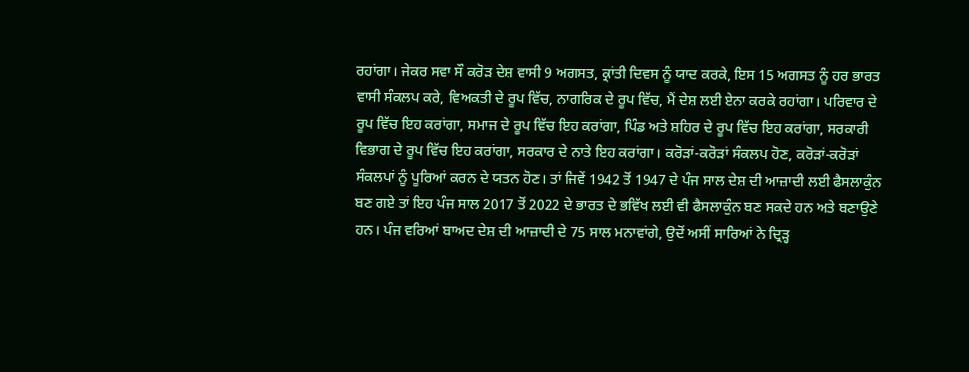ਰਹਾਂਗਾ। ਜੇਕਰ ਸਵਾ ਸੌ ਕਰੋੜ ਦੇਸ਼ ਵਾਸੀ 9 ਅਗਸਤ, ਕ੍ਰਾਂਤੀ ਦਿਵਸ ਨੂੰ ਯਾਦ ਕਰਕੇ, ਇਸ 15 ਅਗਸਤ ਨੂੰ ਹਰ ਭਾਰਤ ਵਾਸੀ ਸੰਕਲਪ ਕਰੇ, ਵਿਅਕਤੀ ਦੇ ਰੂਪ ਵਿੱਚ, ਨਾਗਰਿਕ ਦੇ ਰੂਪ ਵਿੱਚ, ਮੈਂ ਦੇਸ਼ ਲਈ ਏਨਾ ਕਰਕੇ ਰਹਾਂਗਾ। ਪਰਿਵਾਰ ਦੇ ਰੂਪ ਵਿੱਚ ਇਹ ਕਰਾਂਗਾ, ਸਮਾਜ ਦੇ ਰੂਪ ਵਿੱਚ ਇਹ ਕਰਾਂਗਾ, ਪਿੰਡ ਅਤੇ ਸ਼ਹਿਰ ਦੇ ਰੂਪ ਵਿੱਚ ਇਹ ਕਰਾਂਗਾ, ਸਰਕਾਰੀ ਵਿਭਾਗ ਦੇ ਰੂਪ ਵਿੱਚ ਇਹ ਕਰਾਂਗਾ, ਸਰਕਾਰ ਦੇ ਨਾਤੇ ਇਹ ਕਰਾਂਗਾ। ਕਰੋੜਾਂ-ਕਰੋੜਾਂ ਸੰਕਲਪ ਹੋਣ, ਕਰੋੜਾਂ-ਕਰੋੜਾਂ ਸੰਕਲਪਾਂ ਨੂੰ ਪੂਰਿਆਂ ਕਰਨ ਦੇ ਯਤਨ ਹੋਣ। ਤਾਂ ਜਿਵੇਂ 1942 ਤੋਂ 1947 ਦੇ ਪੰਜ ਸਾਲ ਦੇਸ਼ ਦੀ ਆਜ਼ਾਦੀ ਲਈ ਫੈਸਲਾਕੁੰਨ ਬਣ ਗਏ ਤਾਂ ਇਹ ਪੰਜ ਸਾਲ 2017 ਤੋਂ 2022 ਦੇ ਭਾਰਤ ਦੇ ਭਵਿੱਖ ਲਈ ਵੀ ਫੈਸਲਾਕੁੰਨ ਬਣ ਸਕਦੇ ਹਨ ਅਤੇ ਬਣਾਉਣੇ ਹਨ। ਪੰਜ ਵਰਿਆਂ ਬਾਅਦ ਦੇਸ਼ ਦੀ ਆਜ਼ਾਦੀ ਦੇ 75 ਸਾਲ ਮਨਾਵਾਂਗੇ, ਉਦੋਂ ਅਸੀਂ ਸਾਰਿਆਂ ਨੇ ਦ੍ਰਿੜ੍ਹ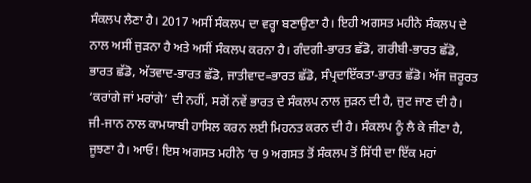ਸੰਕਲਪ ਲੈਣਾ ਹੈ। 2017 ਅਸੀਂ ਸੰਕਲਪ ਦਾ ਵਰ੍ਹਾ ਬਣਾਉਣਾ ਹੈ। ਇਹੀ ਅਗਸਤ ਮਹੀਨੇ ਸੰਕਲਪ ਦੇ ਨਾਲ ਅਸੀਂ ਜੁੜਨਾ ਹੈ ਅਤੇ ਅਸੀਂ ਸੰਕਲਪ ਕਰਨਾ ਹੈ। ਗੰਦਗੀ-ਭਾਰਤ ਛੱਡੋ, ਗਰੀਬੀ-ਭਾਰਤ ਛੱਡੋ, ਭਾਰਤ ਛੱਡੋ, ਅੱਤਵਾਦ-ਭਾਰਤ ਛੱਡੋ, ਜਾਤੀਵਾਦ=ਭਾਰਤ ਛੱਡੋ, ਸੰਪ੍ਰਦਾਇੱਕਤਾ-ਭਾਰਤ ਛੱਡੋ। ਅੱਜ ਜ਼ਰੂਰਤ ‘ਕਰਾਂਗੇ ਜਾਂ ਮਰਾਂਗੇ’ ਦੀ ਨਹੀਂ, ਸਗੋਂ ਨਵੇਂ ਭਾਰਤ ਦੇ ਸੰਕਲਪ ਨਾਲ ਜੁੜਨ ਦੀ ਹੈ, ਜੁਟ ਜਾਣ ਦੀ ਹੈ। ਜੀ-ਜਾਨ ਨਾਲ ਕਾਮਯਾਬੀ ਹਾਸਿਲ ਕਰਨ ਲਈ ਮਿਹਨਤ ਕਰਨ ਦੀ ਹੈ। ਸੰਕਲਪ ਨੂੰ ਲੈ ਕੇ ਜੀਣਾ ਹੈ, ਜੂਝਣਾ ਹੈ। ਆਓ! ਇਸ ਅਗਸਤ ਮਹੀਨੇ ’ਚ 9 ਅਗਸਤ ਤੋਂ ਸੰਕਲਪ ਤੋਂ ਸਿੱਧੀ ਦਾ ਇੱਕ ਮਹਾਂ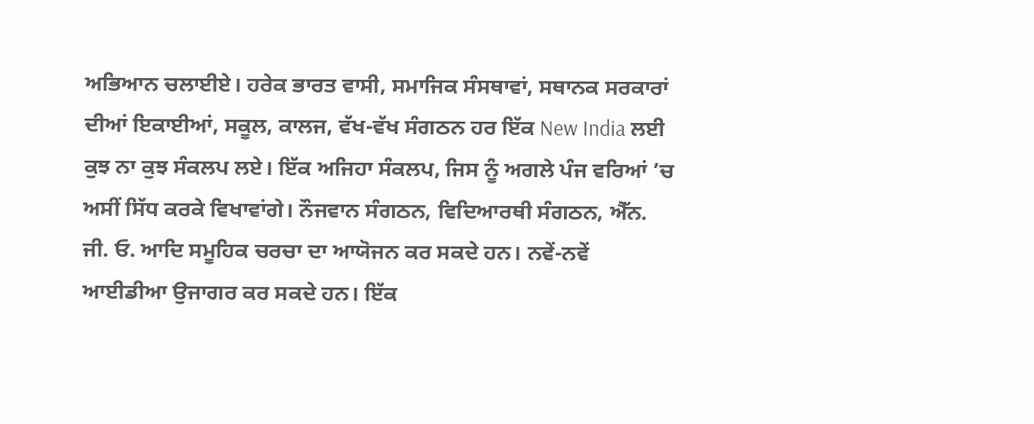ਅਭਿਆਨ ਚਲਾਈਏ। ਹਰੇਕ ਭਾਰਤ ਵਾਸੀ, ਸਮਾਜਿਕ ਸੰਸਥਾਵਾਂ, ਸਥਾਨਕ ਸਰਕਾਰਾਂ ਦੀਆਂ ਇਕਾਈਆਂ, ਸਕੂਲ, ਕਾਲਜ, ਵੱਖ-ਵੱਖ ਸੰਗਠਨ ਹਰ ਇੱਕ New India ਲਈ ਕੁਝ ਨਾ ਕੁਝ ਸੰਕਲਪ ਲਏ। ਇੱਕ ਅਜਿਹਾ ਸੰਕਲਪ, ਜਿਸ ਨੂੰ ਅਗਲੇ ਪੰਜ ਵਰਿਆਂ ’ਚ ਅਸੀਂ ਸਿੱਧ ਕਰਕੇ ਵਿਖਾਵਾਂਗੇ। ਨੌਜਵਾਨ ਸੰਗਠਨ, ਵਿਦਿਆਰਥੀ ਸੰਗਠਨ, ਐੱਨ. ਜੀ. ਓ. ਆਦਿ ਸਮੂਹਿਕ ਚਰਚਾ ਦਾ ਆਯੋਜਨ ਕਰ ਸਕਦੇ ਹਨ। ਨਵੇਂ-ਨਵੇਂ ਆਈਡੀਆ ਉਜਾਗਰ ਕਰ ਸਕਦੇ ਹਨ। ਇੱਕ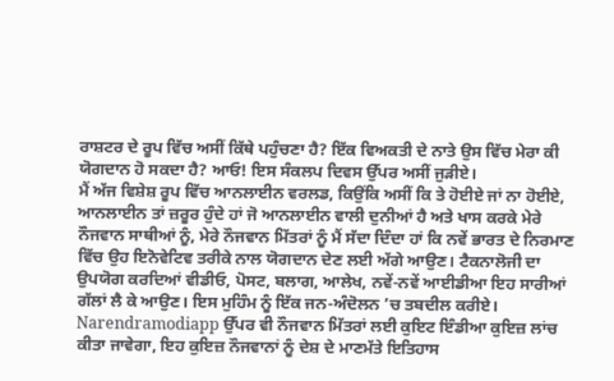ਰਾਸ਼ਟਰ ਦੇ ਰੂਪ ਵਿੱਚ ਅਸੀਂ ਕਿੱਥੇ ਪਹੁੰਚਣਾ ਹੈ? ਇੱਕ ਵਿਅਕਤੀ ਦੇ ਨਾਤੇ ਉਸ ਵਿੱਚ ਮੇਰਾ ਕੀ ਯੋਗਦਾਨ ਹੋ ਸਕਦਾ ਹੈ? ਆਓ! ਇਸ ਸੰਕਲਪ ਦਿਵਸ ਉੱਪਰ ਅਸੀਂ ਜੁੜੀਏ।
ਮੈਂ ਅੱਜ ਵਿਸ਼ੇਸ਼ ਰੂਪ ਵਿੱਚ ਆਨਲਾਈਨ ਵਰਲਡ, ਕਿਉਂਕਿ ਅਸੀਂ ਕਿ ਤੇ ਹੋਈਏ ਜਾਂ ਨਾ ਹੋਈਏ, ਆਨਲਾਈਨ ਤਾਂ ਜ਼ਰੂਰ ਹੁੰਦੇ ਹਾਂ ਜੋ ਆਨਲਾਈਨ ਵਾਲੀ ਦੁਨੀਆਂ ਹੈ ਅਤੇ ਖਾਸ ਕਰਕੇ ਮੇਰੇ ਨੌਜਵਾਨ ਸਾਥੀਆਂ ਨੂੰ, ਮੇਰੇ ਨੌਜਵਾਨ ਮਿੱਤਰਾਂ ਨੂੰ ਮੈਂ ਸੱਦਾ ਦਿੰਦਾ ਹਾਂ ਕਿ ਨਵੇਂ ਭਾਰਤ ਦੇ ਨਿਰਮਾਣ ਵਿੱਚ ਉਹ ਇਨੋਵੇਟਿਵ ਤਰੀਕੇ ਨਾਲ ਯੋਗਦਾਨ ਦੇਣ ਲਈ ਅੱਗੇ ਆਉਣ। ਟੈਕਨਾਲੋਜੀ ਦਾ ਉਪਯੋਗ ਕਰਦਿਆਂ ਵੀਡੀਓ, ਪੋਸਟ, ਬਲਾਗ, ਆਲੇਖ, ਨਵੇਂ-ਨਵੇਂ ਆਈਡੀਆ ਇਹ ਸਾਰੀਆਂ ਗੱਲਾਂ ਲੈ ਕੇ ਆਉਣ। ਇਸ ਮੁਹਿੰਮ ਨੂੰ ਇੱਕ ਜਨ-ਅੰਦੋਲਨ ’ਚ ਤਬਦੀਲ ਕਰੀਏ। Narendramodiapp ਉੱਪਰ ਵੀ ਨੌਜਵਾਨ ਮਿੱਤਰਾਂ ਲਈ ਕੁਇਟ ਇੰਡੀਆ ਕੁਇਜ਼ ਲਾਂਚ ਕੀਤਾ ਜਾਵੇਗਾ, ਇਹ ਕੁਇਜ਼ ਨੌਜਵਾਨਾਂ ਨੂੰ ਦੇਸ਼ ਦੇ ਮਾਣਮੱਤੇ ਇਤਿਹਾਸ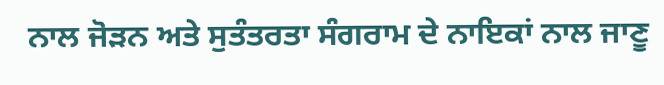ਨਾਲ ਜੋੜਨ ਅਤੇ ਸੁਤੰਤਰਤਾ ਸੰਗਰਾਮ ਦੇ ਨਾਇਕਾਂ ਨਾਲ ਜਾਣੂ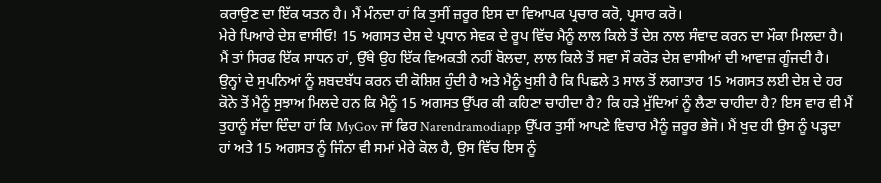ਕਰਾਉਣ ਦਾ ਇੱਕ ਯਤਨ ਹੈ। ਮੈਂ ਮੰਨਦਾ ਹਾਂ ਕਿ ਤੁਸੀਂ ਜ਼ਰੂਰ ਇਸ ਦਾ ਵਿਆਪਕ ਪ੍ਰਚਾਰ ਕਰੋ, ਪ੍ਰਸਾਰ ਕਰੋ।
ਮੇਰੇ ਪਿਆਰੇ ਦੇਸ਼ ਵਾਸੀਓ! 15 ਅਗਸਤ ਦੇਸ਼ ਦੇ ਪ੍ਰਧਾਨ ਸੇਵਕ ਦੇ ਰੂਪ ਵਿੱਚ ਮੈਨੂੰ ਲਾਲ ਕਿਲੇ ਤੋਂ ਦੇਸ਼ ਨਾਲ ਸੰਵਾਦ ਕਰਨ ਦਾ ਮੌਕਾ ਮਿਲਦਾ ਹੈ। ਮੈਂ ਤਾਂ ਸਿਰਫ ਇੱਕ ਸਾਧਨ ਹਾਂ, ਉੱਥੇ ਉਹ ਇੱਕ ਵਿਅਕਤੀ ਨਹੀਂ ਬੋਲਦਾ, ਲਾਲ ਕਿਲੇ ਤੋਂ ਸਵਾ ਸੌ ਕਰੋੜ ਦੇਸ਼ ਵਾਸੀਆਂ ਦੀ ਆਵਾਜ਼ ਗੂੰਜਦੀ ਹੈ। ਉਨ੍ਹਾਂ ਦੇ ਸੁਪਨਿਆਂ ਨੂੰ ਸ਼ਬਦਬੱਧ ਕਰਨ ਦੀ ਕੋਸ਼ਿਸ਼ ਹੁੰਦੀ ਹੈ ਅਤੇ ਮੈਨੂੰ ਖੁਸ਼ੀ ਹੈ ਕਿ ਪਿਛਲੇ 3 ਸਾਲ ਤੋਂ ਲਗਾਤਾਰ 15 ਅਗਸਤ ਲਈ ਦੇਸ਼ ਦੇ ਹਰ ਕੋਨੇ ਤੋਂ ਮੈਨੂੰ ਸੁਝਾਅ ਮਿਲਦੇ ਹਨ ਕਿ ਮੈਨੂੰ 15 ਅਗਸਤ ਉੱਪਰ ਕੀ ਕਹਿਣਾ ਚਾਹੀਦਾ ਹੈ? ਕਿ ਹੜੇ ਮੁੱਦਿਆਂ ਨੂੰ ਲੈਣਾ ਚਾਹੀਦਾ ਹੈ? ਇਸ ਵਾਰ ਵੀ ਮੈਂ ਤੁਹਾਨੂੰ ਸੱਦਾ ਦਿੰਦਾ ਹਾਂ ਕਿ MyGov ਜਾਂ ਫਿਰ Narendramodiapp ਉੱਪਰ ਤੁਸੀਂ ਆਪਣੇ ਵਿਚਾਰ ਮੈਨੂੰ ਜ਼ਰੂਰ ਭੇਜੋ। ਮੈਂ ਖੁਦ ਹੀ ਉਸ ਨੂੰ ਪੜ੍ਹਦਾ ਹਾਂ ਅਤੇ 15 ਅਗਸਤ ਨੂੰ ਜਿੰਨਾ ਵੀ ਸਮਾਂ ਮੇਰੇ ਕੋਲ ਹੈ, ਉਸ ਵਿੱਚ ਇਸ ਨੂੰ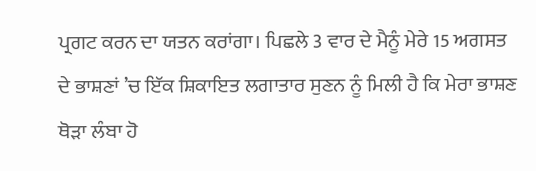ਪ੍ਰਗਟ ਕਰਨ ਦਾ ਯਤਨ ਕਰਾਂਗਾ। ਪਿਛਲੇ 3 ਵਾਰ ਦੇ ਮੈਨੂੰ ਮੇਰੇ 15 ਅਗਸਤ ਦੇ ਭਾਸ਼ਣਾਂ ’ਚ ਇੱਕ ਸ਼ਿਕਾਇਤ ਲਗਾਤਾਰ ਸੁਣਨ ਨੂੰ ਮਿਲੀ ਹੈ ਕਿ ਮੇਰਾ ਭਾਸ਼ਣ ਥੋੜਾ ਲੰਬਾ ਹੋ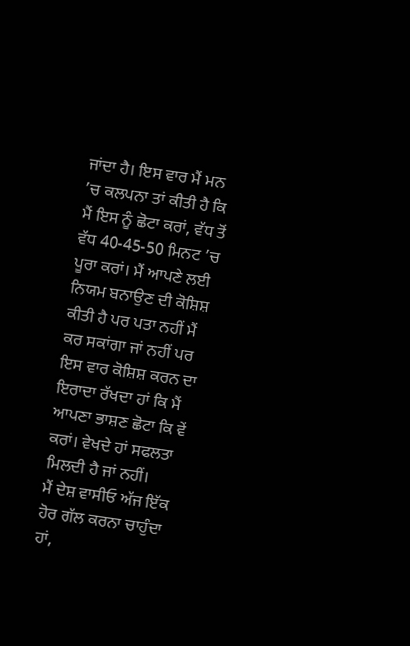ਜਾਂਦਾ ਹੈ। ਇਸ ਵਾਰ ਮੈਂ ਮਨ ’ਚ ਕਲਪਨਾ ਤਾਂ ਕੀਤੀ ਹੈ ਕਿ ਮੈਂ ਇਸ ਨੂੰ ਛੋਟਾ ਕਰਾਂ, ਵੱਧ ਤੋਂ ਵੱਧ 40-45-50 ਮਿਨਟ ’ਚ ਪੂਰਾ ਕਰਾਂ। ਮੈਂ ਆਪਣੇ ਲਈ ਨਿਯਮ ਬਨਾਉਣ ਦੀ ਕੋਸ਼ਿਸ਼ ਕੀਤੀ ਹੈ ਪਰ ਪਤਾ ਨਹੀਂ ਮੈਂ ਕਰ ਸਕਾਂਗਾ ਜਾਂ ਨਹੀਂ ਪਰ ਇਸ ਵਾਰ ਕੋਸ਼ਿਸ਼ ਕਰਨ ਦਾ ਇਰਾਦਾ ਰੱਖਦਾ ਹਾਂ ਕਿ ਮੈਂ ਆਪਣਾ ਭਾਸ਼ਣ ਛੋਟਾ ਕਿ ਵੇਂ ਕਰਾਂ। ਵੇਖਦੇ ਹਾਂ ਸਫਲਤਾ ਮਿਲਦੀ ਹੈ ਜਾਂ ਨਹੀਂ।
ਮੈਂ ਦੇਸ਼ ਵਾਸੀਓ ਅੱਜ ਇੱਕ ਹੋਰ ਗੱਲ ਕਰਨਾ ਚਾਹੁੰਦਾ ਹਾਂ,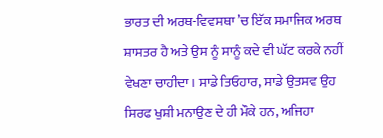ਭਾਰਤ ਦੀ ਅਰਥ-ਵਿਵਸਥਾ ’ਚ ਇੱਕ ਸਮਾਜਿਕ ਅਰਥ ਸ਼ਾਸਤਰ ਹੈ ਅਤੇ ਉਸ ਨੂੰ ਸਾਨੂੰ ਕਦੇ ਵੀ ਘੱਟ ਕਰਕੇ ਨਹੀਂ ਵੇਖਣਾ ਚਾਹੀਦਾ। ਸਾਡੇ ਤਿਓਹਾਰ, ਸਾਡੇ ਉਤਸਵ ਉਹ ਸਿਰਫ ਖੁਸ਼ੀ ਮਨਾਉਣ ਦੇ ਹੀ ਮੌਕੇ ਹਨ, ਅਜਿਹਾ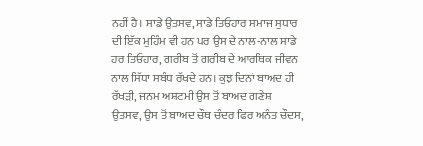ਨਹੀਂ ਹੈ। ਸਾਡੇ ਉਤਸਵ, ਸਾਡੇ ਤਿਓਹਾਰ ਸਮਾਜ ਸੁਧਾਰ ਦੀ ਇੱਕ ਮੁਹਿੰਮ ਵੀ ਹਨ ਪਰ ਉਸ ਦੇ ਨਾਲ-ਨਾਲ ਸਾਡੇ ਹਰ ਤਿਓਹਾਰ, ਗਰੀਬ ਤੋਂ ਗਰੀਬ ਦੇ ਆਰਥਿਕ ਜੀਵਨ ਨਾਲ ਸਿੱਧਾ ਸਬੰਧ ਰੱਖਦੇ ਹਨ। ਕੁਝ ਦਿਨਾਂ ਬਾਅਦ ਹੀ ਰੱਖੜੀ, ਜਨਮ ਅਸ਼ਟਮੀ ਉਸ ਤੋਂ ਬਾਅਦ ਗਣੇਸ਼ ਉਤਸਵ, ਉਸ ਤੋਂ ਬਾਅਦ ਚੌਥ ਚੰਦਰ ਫਿਰ ਅਨੰਤ ਚੌਦਸ,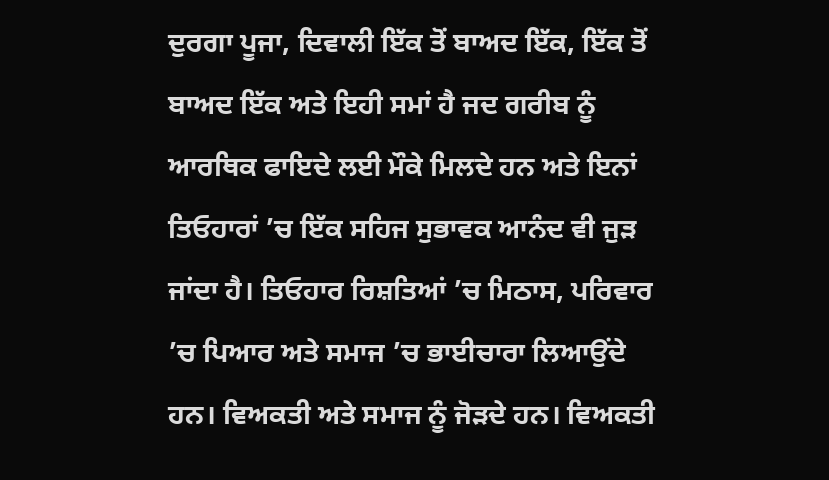ਦੁਰਗਾ ਪੂਜਾ, ਦਿਵਾਲੀ ਇੱਕ ਤੋਂ ਬਾਅਦ ਇੱਕ, ਇੱਕ ਤੋਂ ਬਾਅਦ ਇੱਕ ਅਤੇ ਇਹੀ ਸਮਾਂ ਹੈ ਜਦ ਗਰੀਬ ਨੂੰ ਆਰਥਿਕ ਫਾਇਦੇ ਲਈ ਮੌਕੇ ਮਿਲਦੇ ਹਨ ਅਤੇ ਇਨਾਂ ਤਿਓਹਾਰਾਂ ’ਚ ਇੱਕ ਸਹਿਜ ਸੁਭਾਵਕ ਆਨੰਦ ਵੀ ਜੁੜ ਜਾਂਦਾ ਹੈ। ਤਿਓਹਾਰ ਰਿਸ਼ਤਿਆਂ ’ਚ ਮਿਠਾਸ, ਪਰਿਵਾਰ ’ਚ ਪਿਆਰ ਅਤੇ ਸਮਾਜ ’ਚ ਭਾਈਚਾਰਾ ਲਿਆਉਂਦੇ ਹਨ। ਵਿਅਕਤੀ ਅਤੇ ਸਮਾਜ ਨੂੰ ਜੋੜਦੇ ਹਨ। ਵਿਅਕਤੀ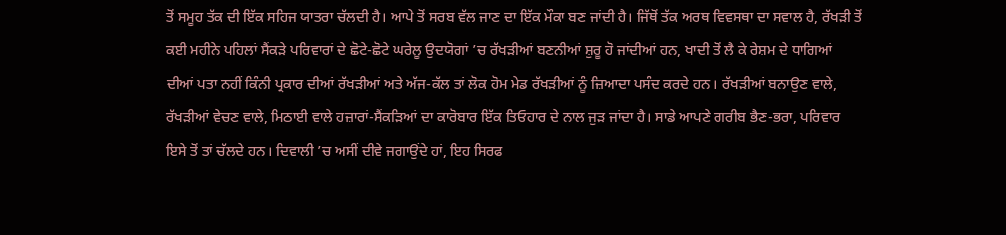ਤੋਂ ਸਮੂਹ ਤੱਕ ਦੀ ਇੱਕ ਸਹਿਜ ਯਾਤਰਾ ਚੱਲਦੀ ਹੈ। ਆਪੇ ਤੋਂ ਸਰਬ ਵੱਲ ਜਾਣ ਦਾ ਇੱਕ ਮੌਕਾ ਬਣ ਜਾਂਦੀ ਹੈ। ਜਿੱਥੋਂ ਤੱਕ ਅਰਥ ਵਿਵਸਥਾ ਦਾ ਸਵਾਲ ਹੈ, ਰੱਖੜੀ ਤੋਂ ਕਈ ਮਹੀਨੇ ਪਹਿਲਾਂ ਸੈਂਕੜੇ ਪਰਿਵਾਰਾਂ ਦੇ ਛੋਟੇ-ਛੋਟੇ ਘਰੇਲੂ ਉਦਯੋਗਾਂ ’ਚ ਰੱਖੜੀਆਂ ਬਣਨੀਆਂ ਸ਼ੁਰੂ ਹੋ ਜਾਂਦੀਆਂ ਹਨ, ਖਾਦੀ ਤੋਂ ਲੈ ਕੇ ਰੇਸ਼ਮ ਦੇ ਧਾਗਿਆਂ ਦੀਆਂ ਪਤਾ ਨਹੀਂ ਕਿੰਨੀ ਪ੍ਰਕਾਰ ਦੀਆਂ ਰੱਖੜੀਆਂ ਅਤੇ ਅੱਜ-ਕੱਲ ਤਾਂ ਲੋਕ ਹੋਮ ਮੇਡ ਰੱਖੜੀਆਂ ਨੂੰ ਜ਼ਿਆਦਾ ਪਸੰਦ ਕਰਦੇ ਹਨ। ਰੱਖੜੀਆਂ ਬਨਾਉਣ ਵਾਲੇ, ਰੱਖੜੀਆਂ ਵੇਚਣ ਵਾਲੇ, ਮਿਠਾਈ ਵਾਲੇ ਹਜ਼ਾਰਾਂ-ਸੈਂਕੜਿਆਂ ਦਾ ਕਾਰੋਬਾਰ ਇੱਕ ਤਿਓਹਾਰ ਦੇ ਨਾਲ ਜੁੜ ਜਾਂਦਾ ਹੈ। ਸਾਡੇ ਆਪਣੇ ਗਰੀਬ ਭੈਣ-ਭਰਾ, ਪਰਿਵਾਰ ਇਸੇ ਤੋਂ ਤਾਂ ਚੱਲਦੇ ਹਨ। ਦਿਵਾਲੀ ’ਚ ਅਸੀਂ ਦੀਵੇ ਜਗਾਉਂਦੇ ਹਾਂ, ਇਹ ਸਿਰਫ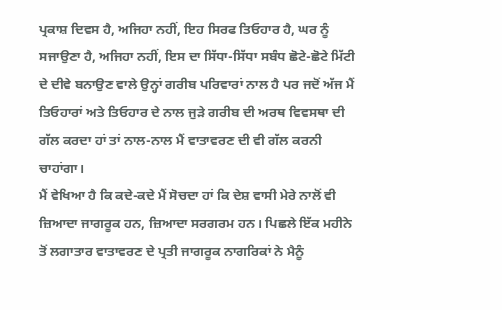ਪ੍ਰਕਾਸ਼ ਦਿਵਸ ਹੈ, ਅਜਿਹਾ ਨਹੀਂ, ਇਹ ਸਿਰਫ ਤਿਓਹਾਰ ਹੈ, ਘਰ ਨੂੰ ਸਜਾਉਣਾ ਹੈ, ਅਜਿਹਾ ਨਹੀਂ, ਇਸ ਦਾ ਸਿੱਧਾ-ਸਿੱਧਾ ਸਬੰਧ ਛੋਟੇ-ਛੋਟੇ ਮਿੱਟੀ ਦੇ ਦੀਵੇ ਬਨਾਉਣ ਵਾਲੇ ਉਨ੍ਹਾਂ ਗਰੀਬ ਪਰਿਵਾਰਾਂ ਨਾਲ ਹੈ ਪਰ ਜਦੋਂ ਅੱਜ ਮੈਂ ਤਿਓਹਾਰਾਂ ਅਤੇ ਤਿਓਹਾਰ ਦੇ ਨਾਲ ਜੁੜੇ ਗਰੀਬ ਦੀ ਅਰਥ ਵਿਵਸਥਾ ਦੀ ਗੱਲ ਕਰਦਾ ਹਾਂ ਤਾਂ ਨਾਲ-ਨਾਲ ਮੈਂ ਵਾਤਾਵਰਣ ਦੀ ਵੀ ਗੱਲ ਕਰਨੀ ਚਾਹਾਂਗਾ।
ਮੈਂ ਵੇਖਿਆ ਹੈ ਕਿ ਕਦੇ-ਕਦੇ ਮੈਂ ਸੋਚਦਾ ਹਾਂ ਕਿ ਦੇਸ਼ ਵਾਸੀ ਮੇਰੇ ਨਾਲੋਂ ਵੀ ਜ਼ਿਆਦਾ ਜਾਗਰੂਕ ਹਨ, ਜ਼ਿਆਦਾ ਸਰਗਰਮ ਹਨ। ਪਿਛਲੇ ਇੱਕ ਮਹੀਨੇ ਤੋਂ ਲਗਾਤਾਰ ਵਾਤਾਵਰਣ ਦੇ ਪ੍ਰਤੀ ਜਾਗਰੂਕ ਨਾਗਰਿਕਾਂ ਨੇ ਮੈਨੂੰ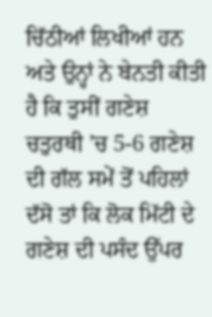ਚਿੱਠੀਆਂ ਲਿਖੀਆਂ ਹਨ ਅਤੇ ਉਨ੍ਹਾਂ ਨੇ ਬੇਨਤੀ ਕੀਤੀ ਹੈ ਕਿ ਤੁਸੀਂ ਗਣੇਸ਼ ਚਤੁਰਥੀ ’ਚ 5-6 ਗਣੇਸ਼ ਦੀ ਗੱਲ ਸਮੇਂ ਤੋਂ ਪਹਿਲਾਂ ਦੱਸੋ ਤਾਂ ਕਿ ਲੋਕ ਮਿੱਟੀ ਦੇ ਗਣੇਸ਼ ਦੀ ਪਸੰਦ ਉੱਪਰ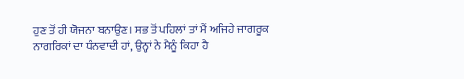ਹੁਣ ਤੋਂ ਹੀ ਯੋਜਨਾ ਬਨਾਉਣ। ਸਭ ਤੋਂ ਪਹਿਲਾਂ ਤਾਂ ਮੈਂ ਅਜਿਹੇ ਜਾਗਰੂਕ ਨਾਗਰਿਕਾਂ ਦਾ ਧੰਨਵਾਦੀ ਹਾਂ, ਉਨ੍ਹਾਂ ਨੇ ਮੈਨੂੰ ਕਿਹਾ ਹੈ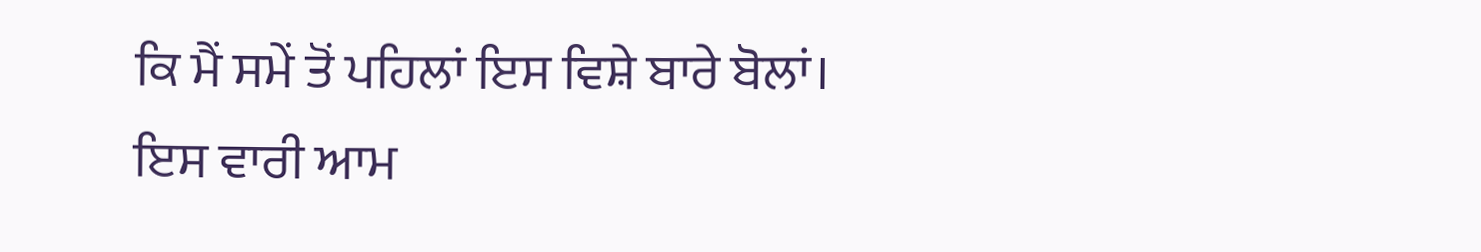ਕਿ ਮੈਂ ਸਮੇਂ ਤੋਂ ਪਹਿਲਾਂ ਇਸ ਵਿਸ਼ੇ ਬਾਰੇ ਬੋਲਾਂ। ਇਸ ਵਾਰੀ ਆਮ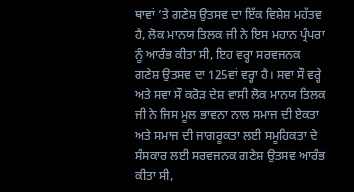ਥਾਵਾਂ ’ਤੇ ਗਣੇਸ਼ ਉਤਸਵ ਦਾ ਇੱਕ ਵਿਸ਼ੇਸ਼ ਮਹੱਤਵ ਹੈ, ਲੋਕ ਮਾਨਯ ਤਿਲਕ ਜੀ ਨੇ ਇਸ ਮਹਾਨ ਪ੍ਰੰਪਰਾ ਨੂੰ ਆਰੰਭ ਕੀਤਾ ਸੀ, ਇਹ ਵਰ੍ਹਾ ਸਰਵਜਨਕ ਗਣੇਸ਼ ਉਤਸਵ ਦਾ 125ਵਾਂ ਵਰ੍ਹਾ ਹੈ। ਸਵਾ ਸੌ ਵਰ੍ਹੇ ਅਤੇ ਸਵਾ ਸੌ ਕਰੋੜ ਦੇਸ਼ ਵਾਸੀ ਲੋਕ ਮਾਨਯ ਤਿਲਕ ਜੀ ਨੇ ਜਿਸ ਮੂਲ ਭਾਵਨਾ ਨਾਲ ਸਮਾਜ ਦੀ ਏਕਤਾ ਅਤੇ ਸਮਾਜ ਦੀ ਜਾਗਰੂਕਤਾ ਲਈ ਸਮੂਹਿਕਤਾ ਦੇ ਸੰਸਕਾਰ ਲਈ ਸਰਵਜਨਕ ਗਣੇਸ਼ ਉਤਸਵ ਆਰੰਭ ਕੀਤਾ ਸੀ,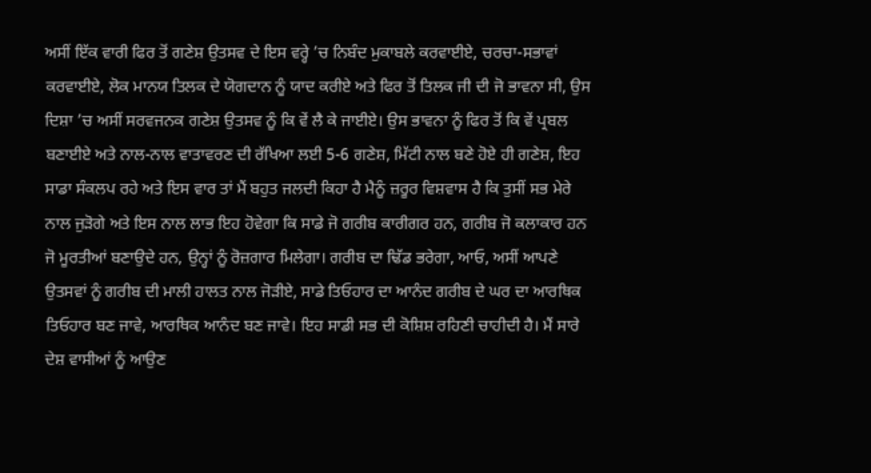ਅਸੀਂ ਇੱਕ ਵਾਰੀ ਫਿਰ ਤੋਂ ਗਣੇਸ਼ ਉਤਸਵ ਦੇ ਇਸ ਵਰ੍ਹੇ ’ਚ ਨਿਬੰਦ ਮੁਕਾਬਲੇ ਕਰਵਾਈਏ, ਚਰਚਾ-ਸਭਾਵਾਂ ਕਰਵਾਈਏ, ਲੋਕ ਮਾਨਯ ਤਿਲਕ ਦੇ ਯੋਗਦਾਨ ਨੂੰ ਯਾਦ ਕਰੀਏ ਅਤੇ ਫਿਰ ਤੋਂ ਤਿਲਕ ਜੀ ਦੀ ਜੋ ਭਾਵਨਾ ਸੀ, ਉਸ ਦਿਸ਼ਾ ’ਚ ਅਸੀਂ ਸਰਵਜਨਕ ਗਣੇਸ਼ ਉਤਸਵ ਨੂੰ ਕਿ ਵੇਂ ਲੈ ਕੇ ਜਾਈਏ। ਉਸ ਭਾਵਨਾ ਨੂੰ ਫਿਰ ਤੋਂ ਕਿ ਵੇਂ ਪ੍ਰਬਲ ਬਣਾਈਏ ਅਤੇ ਨਾਲ-ਨਾਲ ਵਾਤਾਵਰਣ ਦੀ ਰੱਖਿਆ ਲਈ 5-6 ਗਣੇਸ਼, ਮਿੱਟੀ ਨਾਲ ਬਣੇ ਹੋਏ ਹੀ ਗਣੇਸ਼, ਇਹ ਸਾਡਾ ਸੰਕਲਪ ਰਹੇ ਅਤੇ ਇਸ ਵਾਰ ਤਾਂ ਮੈਂ ਬਹੁਤ ਜਲਦੀ ਕਿਹਾ ਹੈ ਮੈਨੂੰ ਜ਼ਰੂਰ ਵਿਸ਼ਵਾਸ ਹੈ ਕਿ ਤੁਸੀਂ ਸਭ ਮੇਰੇ ਨਾਲ ਜੁੜੋਗੇ ਅਤੇ ਇਸ ਨਾਲ ਲਾਭ ਇਹ ਹੋਵੇਗਾ ਕਿ ਸਾਡੇ ਜੋ ਗਰੀਬ ਕਾਰੀਗਰ ਹਨ, ਗਰੀਬ ਜੋ ਕਲਾਕਾਰ ਹਨ ਜੋ ਮੂਰਤੀਆਂ ਬਣਾਉਦੇ ਹਨ, ਉਨ੍ਹਾਂ ਨੂੰ ਰੋਜ਼ਗਾਰ ਮਿਲੇਗਾ। ਗਰੀਬ ਦਾ ਢਿੱਡ ਭਰੇਗਾ, ਆਓ, ਅਸੀਂ ਆਪਣੇ ਉਤਸਵਾਂ ਨੂੰ ਗਰੀਬ ਦੀ ਮਾਲੀ ਹਾਲਤ ਨਾਲ ਜੋੜੀਏ, ਸਾਡੇ ਤਿਓਹਾਰ ਦਾ ਆਨੰਦ ਗਰੀਬ ਦੇ ਘਰ ਦਾ ਆਰਥਿਕ ਤਿਓਹਾਰ ਬਣ ਜਾਵੇ, ਆਰਥਿਕ ਆਨੰਦ ਬਣ ਜਾਵੇ। ਇਹ ਸਾਡੀ ਸਭ ਦੀ ਕੋਸ਼ਿਸ਼ ਰਹਿਣੀ ਚਾਹੀਦੀ ਹੈ। ਮੈਂ ਸਾਰੇ ਦੇਸ਼ ਵਾਸੀਆਂ ਨੂੰ ਆਉਣ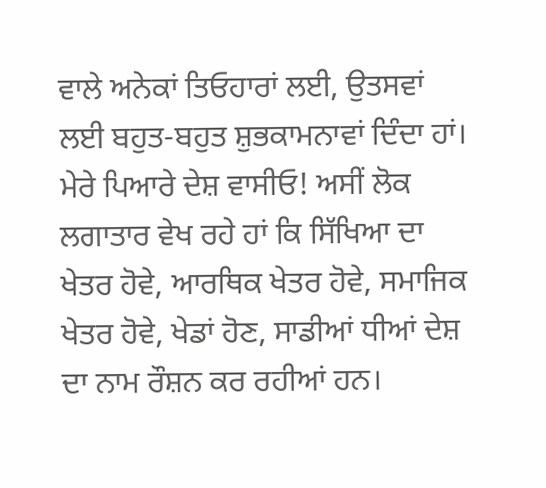ਵਾਲੇ ਅਨੇਕਾਂ ਤਿਓਹਾਰਾਂ ਲਈ, ਉਤਸਵਾਂ ਲਈ ਬਹੁਤ-ਬਹੁਤ ਸ਼ੁਭਕਾਮਨਾਵਾਂ ਦਿੰਦਾ ਹਾਂ।
ਮੇਰੇ ਪਿਆਰੇ ਦੇਸ਼ ਵਾਸੀਓ! ਅਸੀਂ ਲੋਕ ਲਗਾਤਾਰ ਵੇਖ ਰਹੇ ਹਾਂ ਕਿ ਸਿੱਖਿਆ ਦਾ ਖੇਤਰ ਹੋਵੇ, ਆਰਥਿਕ ਖੇਤਰ ਹੋਵੇ, ਸਮਾਜਿਕ ਖੇਤਰ ਹੋਵੇ, ਖੇਡਾਂ ਹੋਣ, ਸਾਡੀਆਂ ਧੀਆਂ ਦੇਸ਼ ਦਾ ਨਾਮ ਰੌਸ਼ਨ ਕਰ ਰਹੀਆਂ ਹਨ।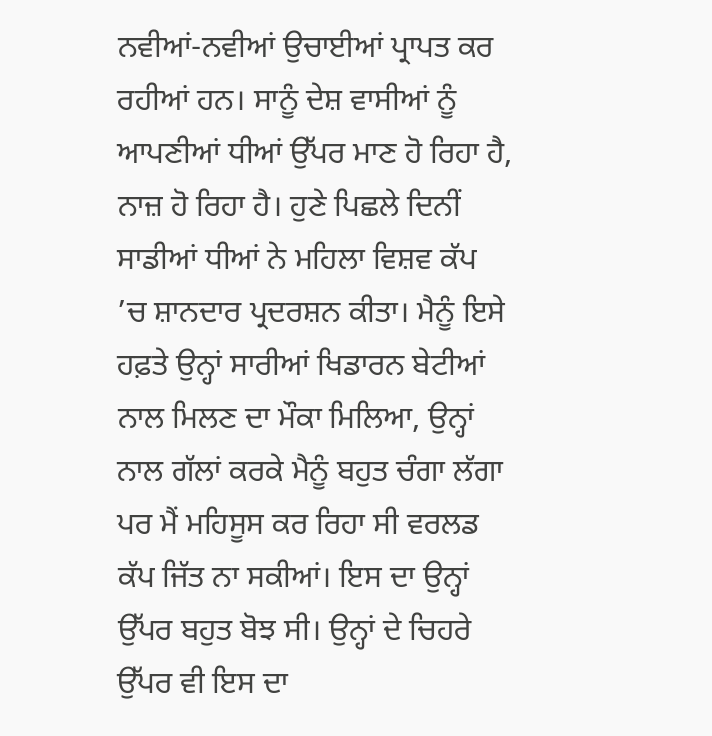ਨਵੀਆਂ-ਨਵੀਆਂ ਉਚਾਈਆਂ ਪ੍ਰਾਪਤ ਕਰ ਰਹੀਆਂ ਹਨ। ਸਾਨੂੰ ਦੇਸ਼ ਵਾਸੀਆਂ ਨੂੰ ਆਪਣੀਆਂ ਧੀਆਂ ਉੱਪਰ ਮਾਣ ਹੋ ਰਿਹਾ ਹੈ, ਨਾਜ਼ ਹੋ ਰਿਹਾ ਹੈ। ਹੁਣੇ ਪਿਛਲੇ ਦਿਨੀਂ ਸਾਡੀਆਂ ਧੀਆਂ ਨੇ ਮਹਿਲਾ ਵਿਸ਼ਵ ਕੱਪ ’ਚ ਸ਼ਾਨਦਾਰ ਪ੍ਰਦਰਸ਼ਨ ਕੀਤਾ। ਮੈਨੂੰ ਇਸੇ ਹਫ਼ਤੇ ਉਨ੍ਹਾਂ ਸਾਰੀਆਂ ਖਿਡਾਰਨ ਬੇਟੀਆਂ ਨਾਲ ਮਿਲਣ ਦਾ ਮੌਕਾ ਮਿਲਿਆ, ਉਨ੍ਹਾਂ ਨਾਲ ਗੱਲਾਂ ਕਰਕੇ ਮੈਨੂੰ ਬਹੁਤ ਚੰਗਾ ਲੱਗਾ ਪਰ ਮੈਂ ਮਹਿਸੂਸ ਕਰ ਰਿਹਾ ਸੀ ਵਰਲਡ ਕੱਪ ਜਿੱਤ ਨਾ ਸਕੀਆਂ। ਇਸ ਦਾ ਉਨ੍ਹਾਂ ਉੱਪਰ ਬਹੁਤ ਬੋਝ ਸੀ। ਉਨ੍ਹਾਂ ਦੇ ਚਿਹਰੇ ਉੱਪਰ ਵੀ ਇਸ ਦਾ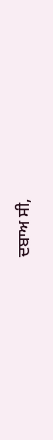ਦਬਾਅ ਸੀ,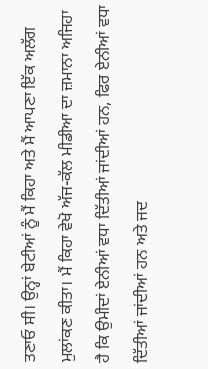ਤਣਾਓ ਸੀ। ਉਨ੍ਹਾਂ ਬੇਟੀਆਂ ਨੂੰ ਮੈਂ ਕਿਹਾ ਅਤੇ ਮੈਂ ਆਪਣਾ ਇੱਕ ਅਲੱਗ ਮੁਲਾਂਕਣ ਕੀਤਾ। ਮੈਂ ਕਿਹਾ ਵੇਖੋ ਅੱਜ-ਕੱਲ ਮੀਡੀਆ ਦਾ ਜ਼ਮਾਨਾ ਅਜਿਹਾ ਹੈ ਕਿ ਉਮੀਦਾਂ ਏਨੀਆਂ ਵਧਾ ਦਿੱਤੀਆਂ ਜਾਂਦੀਆਂ ਹਨ, ਫਿਰ ਏਨੀਆਂ ਵਧਾ ਦਿੱਤੀਆਂ ਜਾਂਦੀਆਂ ਹਨ ਅਤੇ ਜਦ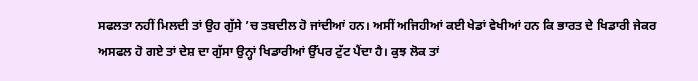ਸਫਲਤਾ ਨਹੀਂ ਮਿਲਦੀ ਤਾਂ ਉਹ ਗੁੱਸੇ ’ਚ ਤਬਦੀਲ ਹੋ ਜਾਂਦੀਆਂ ਹਨ। ਅਸੀਂ ਅਜਿਹੀਆਂ ਕਈ ਖੇਡਾਂ ਵੇਖੀਆਂ ਹਨ ਕਿ ਭਾਰਤ ਦੇ ਖਿਡਾਰੀ ਜੇਕਰ ਅਸਫਲ ਹੋ ਗਏ ਤਾਂ ਦੇਸ਼ ਦਾ ਗੁੱਸਾ ਉਨ੍ਹਾਂ ਖਿਡਾਰੀਆਂ ਉੱਪਰ ਟੁੱਟ ਪੈਂਦਾ ਹੈ। ਕੁਝ ਲੋਕ ਤਾਂ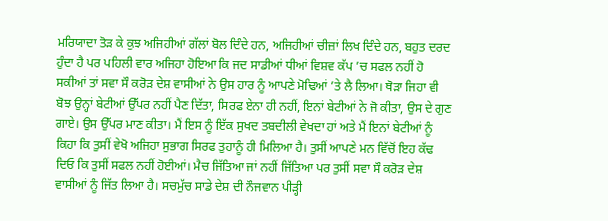ਮਰਿਯਾਦਾ ਤੋੜ ਕੇ ਕੁਝ ਅਜਿਹੀਆਂ ਗੱਲਾਂ ਬੋਲ ਦਿੰਦੇ ਹਨ, ਅਜਿਹੀਆਂ ਚੀਜ਼ਾਂ ਲਿਖ ਦਿੰਦੇ ਹਨ, ਬਹੁਤ ਦਰਦ ਹੁੰਦਾ ਹੈ ਪਰ ਪਹਿਲੀ ਵਾਰ ਅਜਿਹਾ ਹੋਇਆ ਕਿ ਜਦ ਸਾਡੀਆਂ ਧੀਆਂ ਵਿਸ਼ਵ ਕੱਪ ’ਚ ਸਫਲ ਨਹੀਂ ਹੋ ਸਕੀਆਂ ਤਾਂ ਸਵਾ ਸੌ ਕਰੋੜ ਦੇਸ਼ ਵਾਸੀਆਂ ਨੇ ਉਸ ਹਾਰ ਨੂੰ ਆਪਣੇ ਮੋਢਿਆਂ ’ਤੇ ਲੈ ਲਿਆ। ਥੋੜਾ ਜਿਹਾ ਵੀ ਬੋਝ ਉਨ੍ਹਾਂ ਬੇਟੀਆਂ ਉੱਪਰ ਨਹੀਂ ਪੈਣ ਦਿੱਤਾ, ਸਿਰਫ ਏਨਾ ਹੀ ਨਹੀਂ, ਇਨਾਂ ਬੇਟੀਆਂ ਨੇ ਜੋ ਕੀਤਾ, ਉਸ ਦੇ ਗੁਣ ਗਾਏ। ਉਸ ਉੱਪਰ ਮਾਣ ਕੀਤਾ। ਮੈਂ ਇਸ ਨੂੰ ਇੱਕ ਸੁਖਦ ਤਬਦੀਲੀ ਵੇਖਦਾ ਹਾਂ ਅਤੇ ਮੈਂ ਇਨਾਂ ਬੇਟੀਆਂ ਨੂੰ ਕਿਹਾ ਕਿ ਤੁਸੀਂ ਵੇਖੋ ਅਜਿਹਾ ਸੁਭਾਗ ਸਿਰਫ ਤੁਹਾਨੂੰ ਹੀ ਮਿਲਿਆ ਹੈ। ਤੁਸੀਂ ਆਪਣੇ ਮਨ ਵਿੱਚੋਂ ਇਹ ਕੱਢ ਦਿਓ ਕਿ ਤੁਸੀਂ ਸਫਲ ਨਹੀਂ ਹੋਈਆਂ। ਮੈਚ ਜਿੱਤਿਆ ਜਾਂ ਨਹੀਂ ਜਿੱਤਿਆ ਪਰ ਤੁਸੀਂ ਸਵਾ ਸੌ ਕਰੋੜ ਦੇਸ਼ ਵਾਸੀਆਂ ਨੂੰ ਜਿੱਤ ਲਿਆ ਹੈ। ਸਚਮੁੱਚ ਸਾਡੇ ਦੇਸ਼ ਦੀ ਨੌਜਵਾਨ ਪੀੜ੍ਹੀ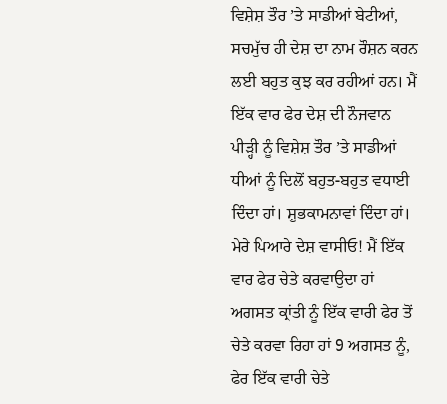ਵਿਸ਼ੇਸ਼ ਤੌਰ ’ਤੇ ਸਾਡੀਆਂ ਬੇਟੀਆਂ, ਸਚਮੁੱਚ ਹੀ ਦੇਸ਼ ਦਾ ਨਾਮ ਰੌਸ਼ਨ ਕਰਨ ਲਈ ਬਹੁਤ ਕੁਝ ਕਰ ਰਹੀਆਂ ਹਨ। ਮੈਂ ਇੱਕ ਵਾਰ ਫੇਰ ਦੇਸ਼ ਦੀ ਨੌਜਵਾਨ ਪੀੜ੍ਹੀ ਨੂੰ ਵਿਸ਼ੇਸ਼ ਤੌਰ ’ਤੇ ਸਾਡੀਆਂ ਧੀਆਂ ਨੂੰ ਦਿਲੋਂ ਬਹੁਤ-ਬਹੁਤ ਵਧਾਈ ਦਿੰਦਾ ਹਾਂ। ਸ਼ੁਭਕਾਮਨਾਵਾਂ ਦਿੰਦਾ ਹਾਂ।
ਮੇਰੇ ਪਿਆਰੇ ਦੇਸ਼ ਵਾਸੀਓ! ਮੈਂ ਇੱਕ ਵਾਰ ਫੇਰ ਚੇਤੇ ਕਰਵਾਉਦਾ ਹਾਂ ਅਗਸਤ ਕ੍ਰਾਂਤੀ ਨੂੰ ਇੱਕ ਵਾਰੀ ਫੇਰ ਤੋਂ ਚੇਤੇ ਕਰਵਾ ਰਿਹਾ ਹਾਂ 9 ਅਗਸਤ ਨੂੰ, ਫੇਰ ਇੱਕ ਵਾਰੀ ਚੇਤੇ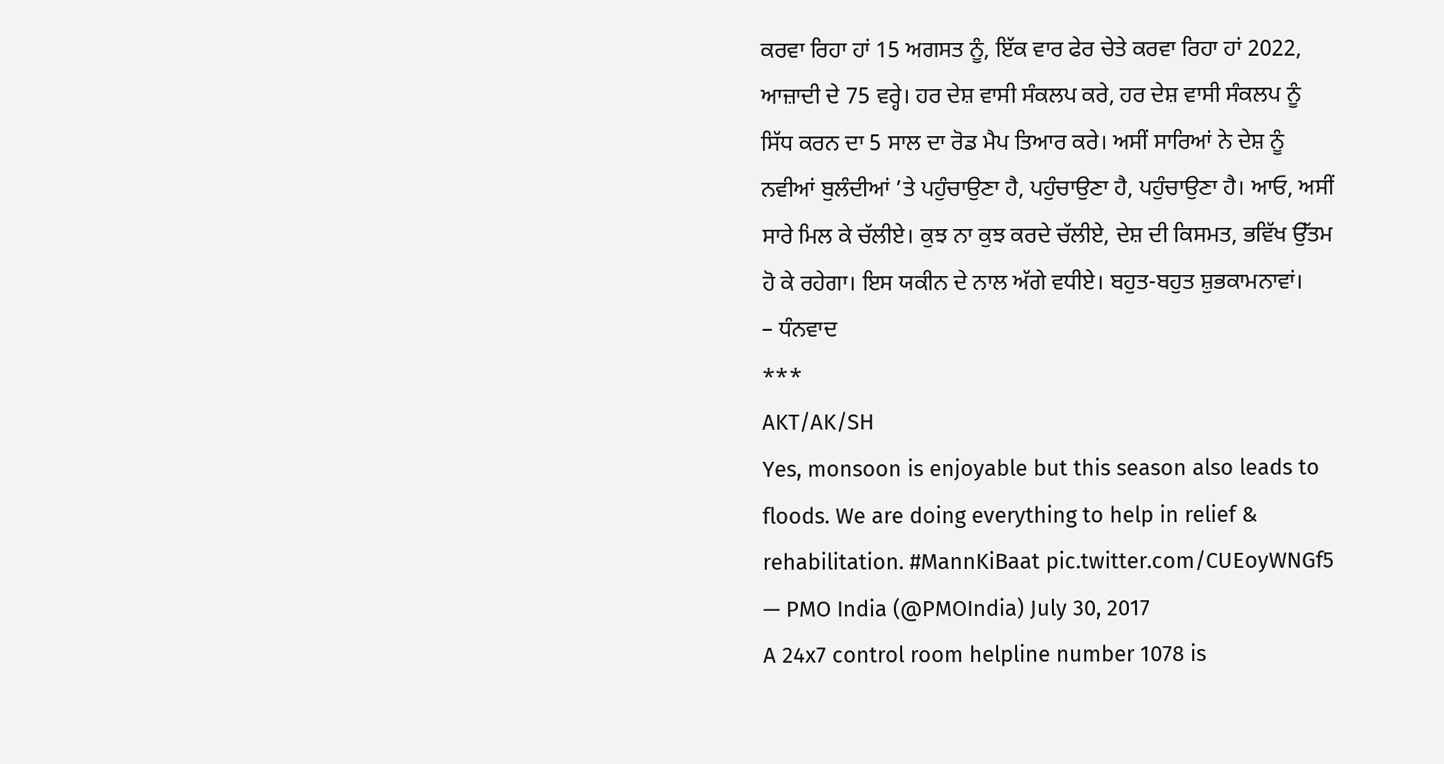ਕਰਵਾ ਰਿਹਾ ਹਾਂ 15 ਅਗਸਤ ਨੂੰ, ਇੱਕ ਵਾਰ ਫੇਰ ਚੇਤੇ ਕਰਵਾ ਰਿਹਾ ਹਾਂ 2022, ਆਜ਼ਾਦੀ ਦੇ 75 ਵਰ੍ਹੇ। ਹਰ ਦੇਸ਼ ਵਾਸੀ ਸੰਕਲਪ ਕਰੇ, ਹਰ ਦੇਸ਼ ਵਾਸੀ ਸੰਕਲਪ ਨੂੰ ਸਿੱਧ ਕਰਨ ਦਾ 5 ਸਾਲ ਦਾ ਰੋਡ ਮੈਪ ਤਿਆਰ ਕਰੇ। ਅਸੀਂ ਸਾਰਿਆਂ ਨੇ ਦੇਸ਼ ਨੂੰ ਨਵੀਆਂ ਬੁਲੰਦੀਆਂ ’ਤੇ ਪਹੁੰਚਾਉਣਾ ਹੈ, ਪਹੁੰਚਾਉਣਾ ਹੈ, ਪਹੁੰਚਾਉਣਾ ਹੈ। ਆਓ, ਅਸੀਂ ਸਾਰੇ ਮਿਲ ਕੇ ਚੱਲੀਏ। ਕੁਝ ਨਾ ਕੁਝ ਕਰਦੇ ਚੱਲੀਏ, ਦੇਸ਼ ਦੀ ਕਿਸਮਤ, ਭਵਿੱਖ ਉੱਤਮ ਹੋ ਕੇ ਰਹੇਗਾ। ਇਸ ਯਕੀਨ ਦੇ ਨਾਲ ਅੱਗੇ ਵਧੀਏ। ਬਹੁਤ-ਬਹੁਤ ਸ਼ੁਭਕਾਮਨਾਵਾਂ।
– ਧੰਨਵਾਦ
***
AKT/AK/SH
Yes, monsoon is enjoyable but this season also leads to floods. We are doing everything to help in relief & rehabilitation. #MannKiBaat pic.twitter.com/CUEoyWNGf5
— PMO India (@PMOIndia) July 30, 2017
A 24x7 control room helpline number 1078 is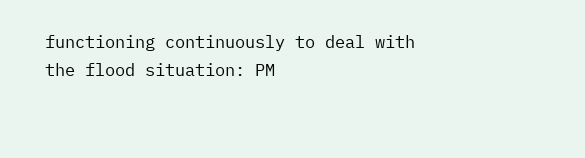functioning continuously to deal with the flood situation: PM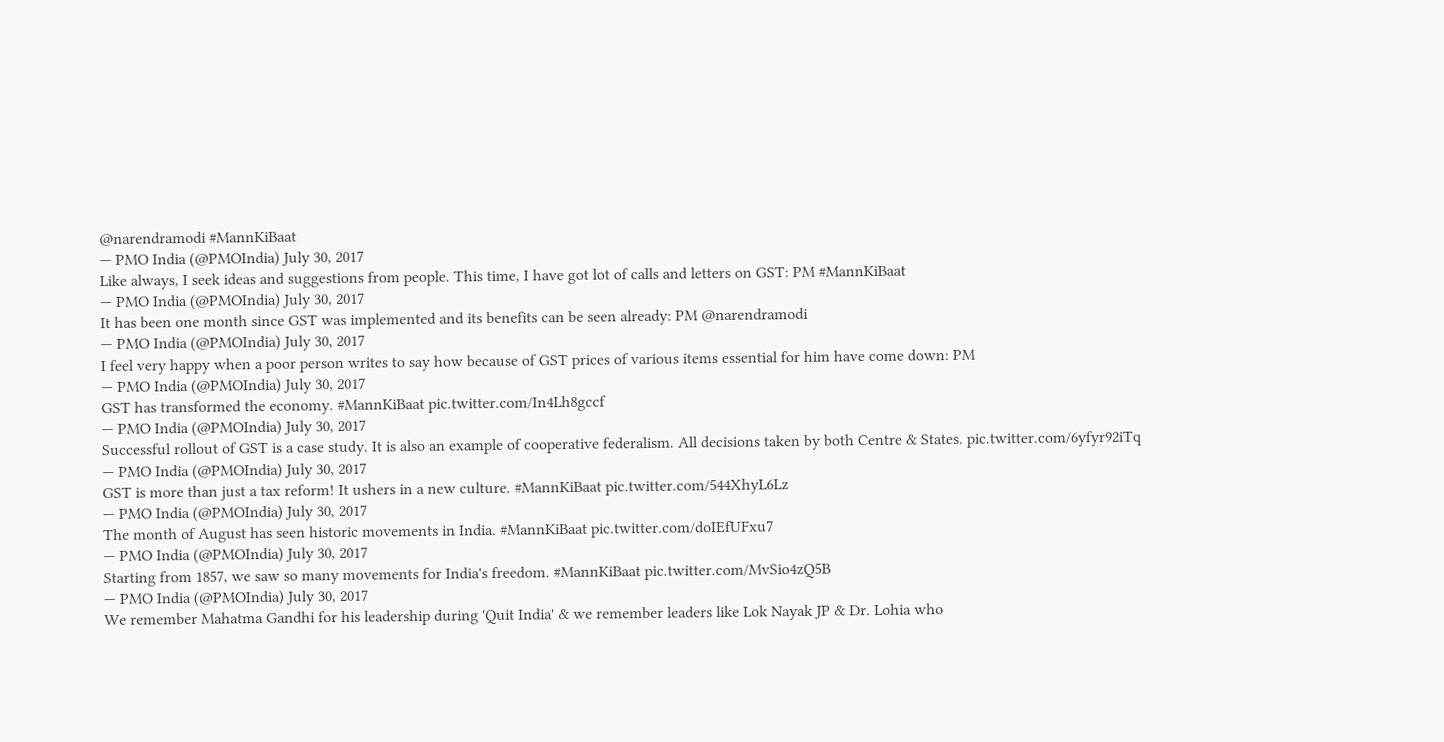@narendramodi #MannKiBaat
— PMO India (@PMOIndia) July 30, 2017
Like always, I seek ideas and suggestions from people. This time, I have got lot of calls and letters on GST: PM #MannKiBaat
— PMO India (@PMOIndia) July 30, 2017
It has been one month since GST was implemented and its benefits can be seen already: PM @narendramodi
— PMO India (@PMOIndia) July 30, 2017
I feel very happy when a poor person writes to say how because of GST prices of various items essential for him have come down: PM
— PMO India (@PMOIndia) July 30, 2017
GST has transformed the economy. #MannKiBaat pic.twitter.com/In4Lh8gccf
— PMO India (@PMOIndia) July 30, 2017
Successful rollout of GST is a case study. It is also an example of cooperative federalism. All decisions taken by both Centre & States. pic.twitter.com/6yfyr92iTq
— PMO India (@PMOIndia) July 30, 2017
GST is more than just a tax reform! It ushers in a new culture. #MannKiBaat pic.twitter.com/544XhyL6Lz
— PMO India (@PMOIndia) July 30, 2017
The month of August has seen historic movements in India. #MannKiBaat pic.twitter.com/doIEfUFxu7
— PMO India (@PMOIndia) July 30, 2017
Starting from 1857, we saw so many movements for India's freedom. #MannKiBaat pic.twitter.com/MvSio4zQ5B
— PMO India (@PMOIndia) July 30, 2017
We remember Mahatma Gandhi for his leadership during 'Quit India' & we remember leaders like Lok Nayak JP & Dr. Lohia who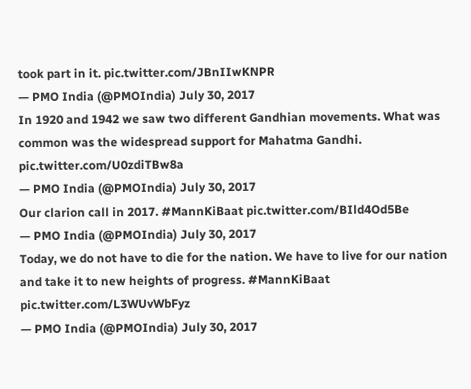took part in it. pic.twitter.com/JBnIIwKNPR
— PMO India (@PMOIndia) July 30, 2017
In 1920 and 1942 we saw two different Gandhian movements. What was common was the widespread support for Mahatma Gandhi. pic.twitter.com/U0zdiTBw8a
— PMO India (@PMOIndia) July 30, 2017
Our clarion call in 2017. #MannKiBaat pic.twitter.com/BIld4Od5Be
— PMO India (@PMOIndia) July 30, 2017
Today, we do not have to die for the nation. We have to live for our nation and take it to new heights of progress. #MannKiBaat pic.twitter.com/L3WUvWbFyz
— PMO India (@PMOIndia) July 30, 2017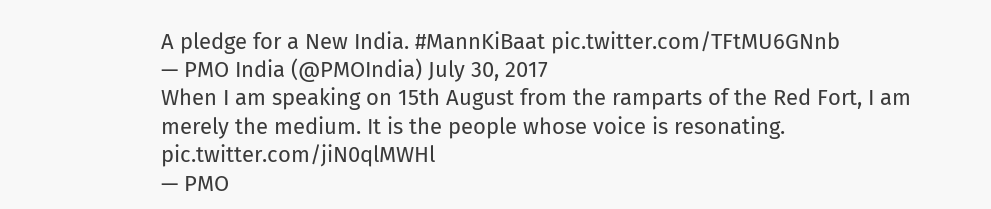A pledge for a New India. #MannKiBaat pic.twitter.com/TFtMU6GNnb
— PMO India (@PMOIndia) July 30, 2017
When I am speaking on 15th August from the ramparts of the Red Fort, I am merely the medium. It is the people whose voice is resonating. pic.twitter.com/jiN0qlMWHl
— PMO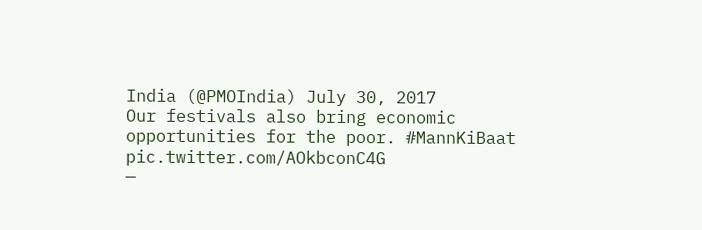India (@PMOIndia) July 30, 2017
Our festivals also bring economic opportunities for the poor. #MannKiBaat pic.twitter.com/AOkbconC4G
—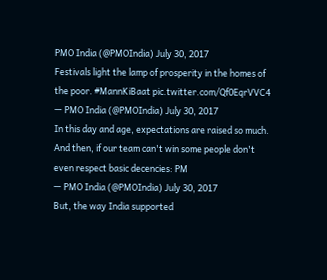PMO India (@PMOIndia) July 30, 2017
Festivals light the lamp of prosperity in the homes of the poor. #MannKiBaat pic.twitter.com/Qf0EqrVVC4
— PMO India (@PMOIndia) July 30, 2017
In this day and age, expectations are raised so much. And then, if our team can't win some people don't even respect basic decencies: PM
— PMO India (@PMOIndia) July 30, 2017
But, the way India supported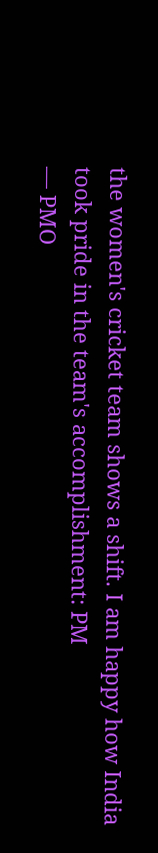the women's cricket team shows a shift. I am happy how India took pride in the team's accomplishment: PM
— PMO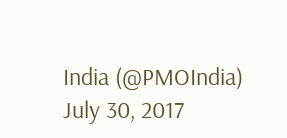India (@PMOIndia) July 30, 2017